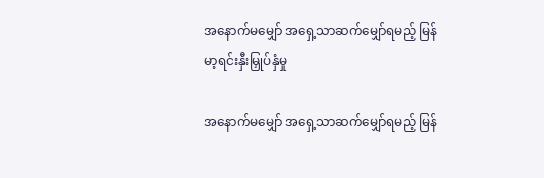အနောက်မမျှော် အရှေ့သာဆက်မျှော်ရမည့် မြန်မာ့ရင်းနှီးမြှုပ်နှံမှု

အနောက်မမျှော် အရှေ့သာဆက်မျှော်ရမည့် မြန်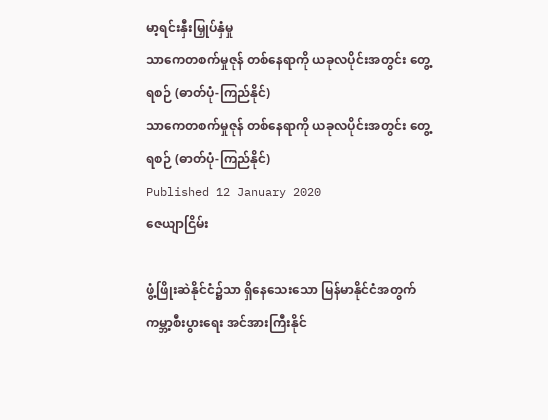မာ့ရင်းနှီးမြှုပ်နှံမှု
သာကေတစက်မှုဇုန် တစ်နေရာကို ယခုလပိုင်းအတွင်း တွေ့ရစဉ် (ဓာတ်ပုံ-ကြည်နိုင်)
သာကေတစက်မှုဇုန် တစ်နေရာကို ယခုလပိုင်းအတွင်း တွေ့ရစဉ် (ဓာတ်ပုံ-ကြည်နိုင်)
Published 12 January 2020
ဇေယျာငြိမ်း

ဖွံ့ဖြိုးဆဲနိုင်ငံ၌သာ ရှိနေသေးသော မြန်မာနိုင်ငံအတွက် ကမ္ဘာ့စီးပွားရေး အင်အားကြီးနိုင်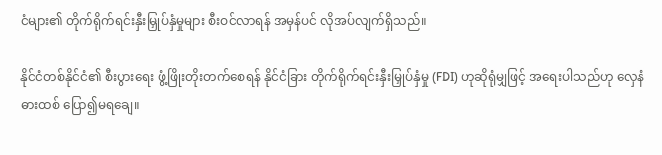ငံများ၏ တိုက်ရိုက်ရင်းနှီးမြှုပ်နှံမှုများ စီးဝင်လာရန် အမှန်ပင် လိုအပ်လျက်ရှိသည်။

နိုင်ငံတစ်နိုင်ငံ၏ စီးပွားရေး ဖွံ့ဖြိုးတိုးတက်စေရန် နိုင်ငံခြား တိုက်ရိုက်ရင်းနှီးမြှုပ်နှံမှု (FDI) ဟုဆိုရုံမျှဖြင့် အရေးပါသည်ဟု လှေနံဓားထစ် ပြော၍မရချေ။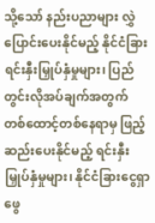သို့သော် နည်းပညာများ လွှဲပြောင်းပေးနိုင်မည့် နိုင်ငံခြား ရင်းနှီးမြှုပ်နှံမှုများ၊ ပြည်တွင်းလိုအပ်ချက်အတွက် တစ်ထောင့်တစ်နေရာမှ ဖြည့်ဆည်းပေးနိုင်မည့် ရင်းနှီးမြှုပ်နှံမှုများ၊ နိုင်ငံခြားငွေရှာဖွေ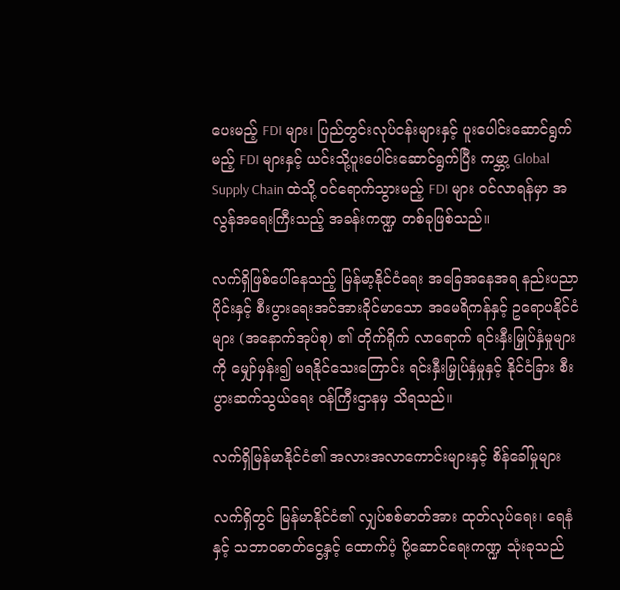ပေးမည့် FDI များ၊ ပြည်တွင်းလုပ်ငန်းများနှင့် ပူးပေါင်းဆောင်ရွက်မည့် FDI များနှင့် ယင်းသို့ပူးပေါင်းဆောင်ရွက်ပြီး ကမ္ဘာ့ Global Supply Chain ထဲသို့ ဝင်ရောက်သွားမည့် FDI များ ဝင်လာရန်မှာ အလွန်အရေးကြီးသည့် အခန်းကဏ္ဍ တစ်ခုဖြစ်သည်။

လက်ရှိဖြစ်ပေါ်နေသည့် မြန်မာ့နိုင်ငံရေး အခြေအနေအရ နည်းပညာပိုင်းနှင့် စီးပွားရေးအင်အားခိုင်မာသော အမေရိကန်နှင့် ဥရောပနိုင်ငံများ (အနောက်အုပ်စု) ၏ တိုက်ရိုက် လာရောက် ရင်းနှီးမြှုပ်နှံမှုများကို မျှော်မှန်း၍ မရနိုင်သေးကြောင်း ရင်းနှီးမြှုပ်နှံမှုနှင့် နိုင်ငံခြား စီးပွားဆက်သွယ်ရေး ဝန်ကြီးဌာနမှ သိရသည်။

လက်ရှိမြန်မာနိုင်ငံ၏ အလားအလာကောင်းများနှင့် စိန်ခေါ်မှုများ

လက်ရှိတွင် မြန်မာနိုင်ငံ၏ လျှပ်စစ်ဓာတ်အား ထုတ်လုပ်ရေး၊ ရေနံနှင့် သဘာဝဓာတ်ငွေ့နှင့် ထောက်ပံ့ ပို့ဆောင်ရေးကဏ္ဍ သုံးခုသည်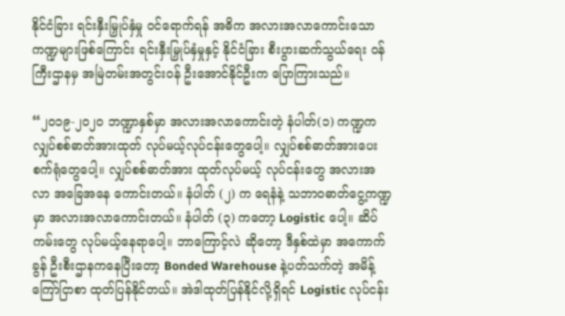နိုင်ငံခြား ရင်းနှီးမြှုပ်နှံမှု ဝင်ရောက်ရန် အဓိက အလားအလာကောင်းသော ကဏ္ဍများဖြစ်ကြောင်း ရင်းနှီးမြှုပ်နှံမှုနှင့် နိုင်ငံခြား စီးပွားဆက်သွယ်ရေး ဝန်ကြီးဌာနမှ အမြဲတမ်းအတွင်းဝန် ဦးအောင်နိုင်ဦးက ပြောကြားသည်။

“၂၀၁၉-၂၀၂၀ ဘဏ္ဍာနှစ်မှာ အလားအလာကောင်းတဲ့ နံပါတ်(၁) ကဏ္ဍက လျှပ်စစ်ဓာတ်အားထုတ် လုပ်မယ့်လုပ်ငန်းတွေပေါ့။ လျှပ်စစ်ဓာတ်အားပေး စက်ရုံတွေပေါ့။ လျှပ်စစ်ဓာတ်အား ထုတ်လုပ်မယ့် လုပ်ငန်းတွေ အလားအလာ အခြေအနေ ကောင်းတယ်။ နံပါတ် (၂) က ရေနံနဲ့ သဘာဝဓာတ်ငွေ့ကဏ္ဍမှာ အလားအလာကောင်းတယ်။ နံပါတ် (၃) ကတော့ Logistic ပေါ့။ ဆိပ်ကမ်းတွေ လုပ်မယ့်နေရာပေါ့။ ဘာကြောင့်လဲ ဆိုတော့ ဒီနှစ်ထဲမှာ အကောက်ခွန် ဦးစီးဌာနကနေပြီးတော့ Bonded Warehouse နဲ့ပတ်သက်တဲ့ အမိန့်ကြော်ငြာစာ ထုတ်ပြန်နိုင်တယ်။ အဲဒါထုတ်ပြန်နိုင်လို့ရှိရင် Logistic လုပ်ငန်း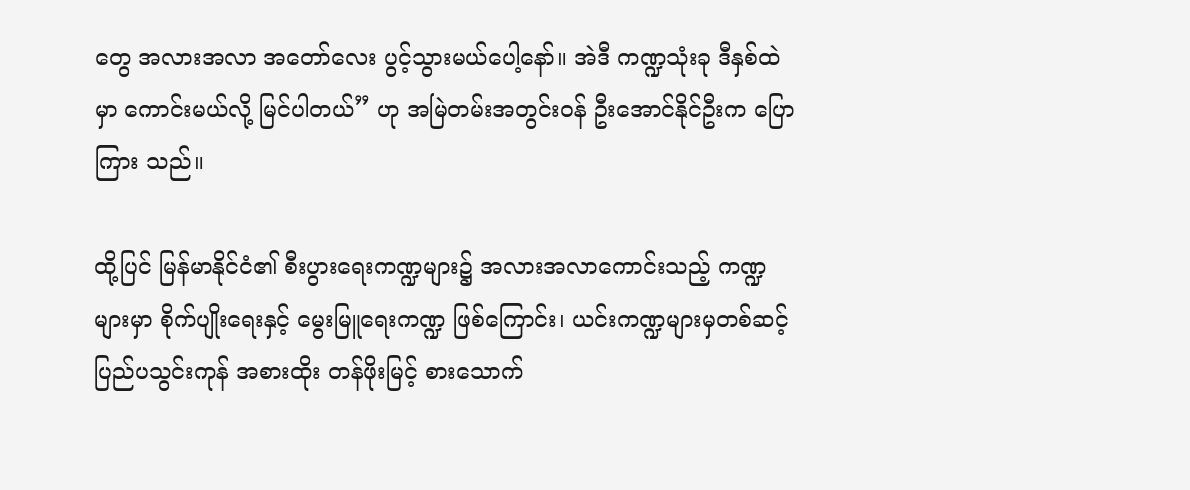တွေ အလားအလာ အတော်လေး ပွင့်သွားမယ်ပေါ့နော်။ အဲဒီ ကဏ္ဍသုံးခု ဒီနှစ်ထဲမှာ ကောင်းမယ်လို့ မြင်ပါတယ်” ဟု အမြဲတမ်းအတွင်းဝန် ဦးအောင်နိုင်ဦးက ပြောကြား သည်။

ထို့ပြင် မြန်မာနိုင်ငံ၏ စီးပွားရေးကဏ္ဍများ၌ အလားအလာကောင်းသည့် ကဏ္ဍများမှာ စိုက်ပျိုးရေးနှင့် မွေးမြူရေးကဏ္ဍ ဖြစ်ကြောင်း၊ ယင်းကဏ္ဍများမှတစ်ဆင့် ပြည်ပသွင်းကုန် အစားထိုး တန်ဖိုးမြင့် စားသောက်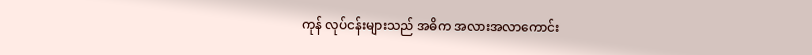ကုန် လုပ်ငန်းများသည် အဓိက အလားအလာကောင်း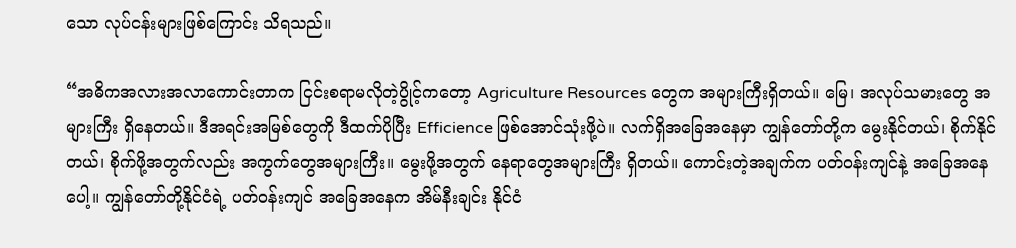သော လုပ်ငန်းများဖြစ်ကြောင်း သိရသည်။

“အဓိကအလားအလာကောင်းတာက ငြင်းစရာမလိုတဲ့ပွိုင့်ကတော့ Agriculture Resources တွေက အများကြီးရှိတယ်။ မြေ၊ အလုပ်သမားတွေ အများကြီး ရှိနေတယ်။ ဒီအရင်းအမြစ်တွေကို ဒီထက်ပိုပြီး Efficience ဖြစ်အောင်သုံးဖို့ပဲ။ လက်ရှိအခြေအနေမှာ ကျွန်တော်တို့က မွေးနိုင်တယ်၊ စိုက်နိုင်တယ်၊ စိုက်ဖို့အတွက်လည်း အကွက်တွေအများကြီး။ မွေးဖို့အတွက် နေရာတွေအများကြီး ရှိတယ်။ ကောင်းတဲ့အချက်က ပတ်ဝန်းကျင်နဲ့ အခြေအနေပေါ့။ ကျွန်တော်တို့နိုင်ငံရဲ့ ပတ်ဝန်းကျင် အခြေအနေက အိမ်နီးချင်း နိုင်ငံ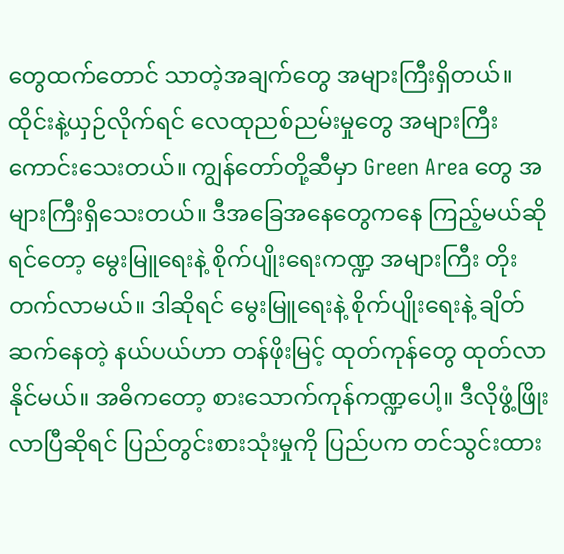တွေထက်တောင် သာတဲ့အချက်တွေ အများကြီးရှိတယ်။ ထိုင်းနဲ့ယှဉ်လိုက်ရင် လေထုညစ်ညမ်းမှုတွေ အများကြီး ကောင်းသေးတယ်။ ကျွန်တော်တို့ဆီမှာ Green Area တွေ အများကြီးရှိသေးတယ်။ ဒီအခြေအနေတွေကနေ ကြည့်မယ်ဆိုရင်တော့ မွေးမြူရေးနဲ့ စိုက်ပျိုးရေးကဏ္ဍ အများကြီး တိုးတက်လာမယ်။ ဒါဆိုရင် မွေးမြူရေးနဲ့ စိုက်ပျိုးရေးနဲ့ ချိတ်ဆက်နေတဲ့ နယ်ပယ်ဟာ တန်ဖိုးမြင့် ထုတ်ကုန်တွေ ထုတ်လာနိုင်မယ်။ အဓိကတော့ စားသောက်ကုန်ကဏ္ဍပေါ့။ ဒီလိုဖွံ့ဖြိုးလာပြီဆိုရင် ပြည်တွင်းစားသုံးမှုကို ပြည်ပက တင်သွင်းထား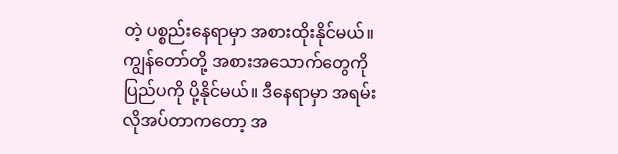တဲ့ ပစ္စည်းနေရာမှာ အစားထိုးနိုင်မယ်။ ကျွန်တော်တို့ အစားအသောက်တွေကို ပြည်ပကို ပို့နိုင်မယ်။ ဒီနေရာမှာ အရမ်းလိုအပ်တာကတော့ အ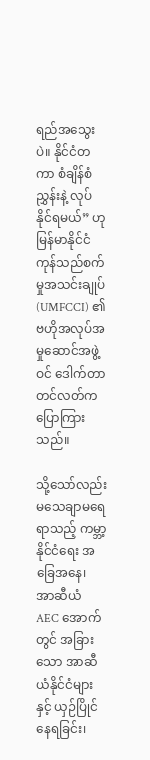ရည်အသွေးပဲ။ နိုင်ငံတကာ စံချိန်စံညွှန်းနဲ့ လုပ်နိုင်ရမယ်” ဟု မြန်မာနိုင်ငံ ကုန်သည်စက်မှုအသင်းချုပ် (UMFCCI) ၏ ဗဟိုအလုပ်အမှုဆောင်အဖွဲ့ဝင် ဒေါက်တာတင်လတ်က ပြောကြားသည်။

သို့သော်လည်း မသေချာမရေရာသည့် ကမ္ဘာ့နိုင်ငံရေး အခြေအနေ၊ အာဆီယံ AEC အောက်တွင် အခြားသော အာဆီယံနိုင်ငံများနှင့် ယှဉ်ပြိုင်နေရခြင်း၊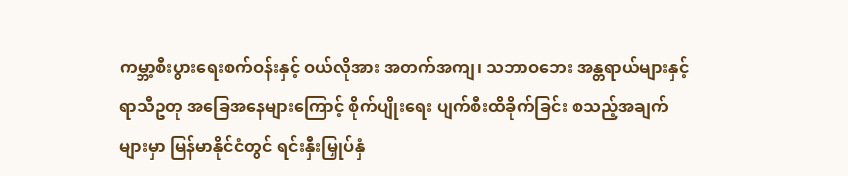ကမ္ဘာ့စီးပွားရေးစက်ဝန်းနှင့် ဝယ်လိုအား အတက်အကျ၊ သဘာဝဘေး အန္တရာယ်များနှင့် ရာသီဥတု အခြေအနေများကြောင့် စိုက်ပျိုးရေး ပျက်စီးထိခိုက်ခြင်း စသည့်အချက်များမှာ မြန်မာနိုင်ငံတွင် ရင်းနှီးမြှုပ်နှံ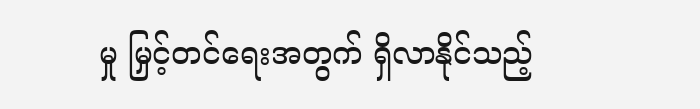မှု မြှင့်တင်ရေးအတွက် ရှိလာနိုင်သည့်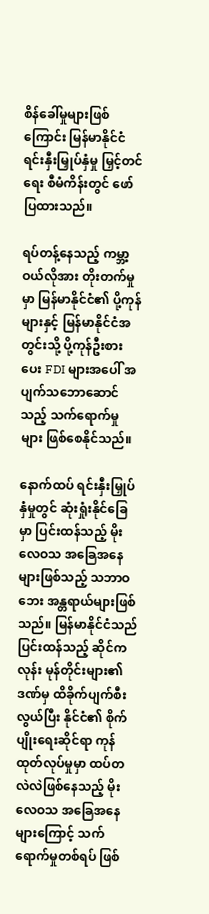စိန်ခေါ်မှုများဖြစ်ကြောင်း မြန်မာနိုင်ငံ ရင်းနှီးမြှုပ်နှံမှု မြှင့်တင်ရေး စီမံကိန်းတွင် ဖော်ပြထားသည်။

ရပ်တန့်နေသည့် ကမ္ဘာ့ဝယ်လိုအား တိုးတက်မှုမှာ မြန်မာနိုင်ငံ၏ ပို့ကုန်များနှင့် မြန်မာနိုင်ငံအတွင်းသို့ ပို့ကုန်ဦးစားပေး FDI များအပေါ် အပျက်သဘောဆောင်သည့် သက်ရောက်မှုများ ဖြစ်စေနိုင်သည်။

နောက်ထပ် ရင်းနှီးမြှုပ်နှံမှုတွင် ဆုံးရှုံးနိုင်ခြေမှာ ပြင်းထန်သည့် မိုးလေဝသ အခြေအနေများဖြစ်သည့် သဘာဝဘေး အန္တရာယ်များဖြစ်သည်။ မြန်မာနိုင်ငံသည် ပြင်းထန်သည့် ဆိုင်ကလုန်း မုန်တိုင်းများ၏ဒဏ်မှ ထိခိုက်ပျက်စီးလွယ်ပြီး နိုင်ငံ၏ စိုက်ပျိုးရေးဆိုင်ရာ ကုန်ထုတ်လုပ်မှုမှာ ထပ်တလဲလဲဖြစ်နေသည့် မိုးလေဝသ အခြေအနေများကြောင့် သက်ရောက်မှုတစ်ရပ် ဖြစ်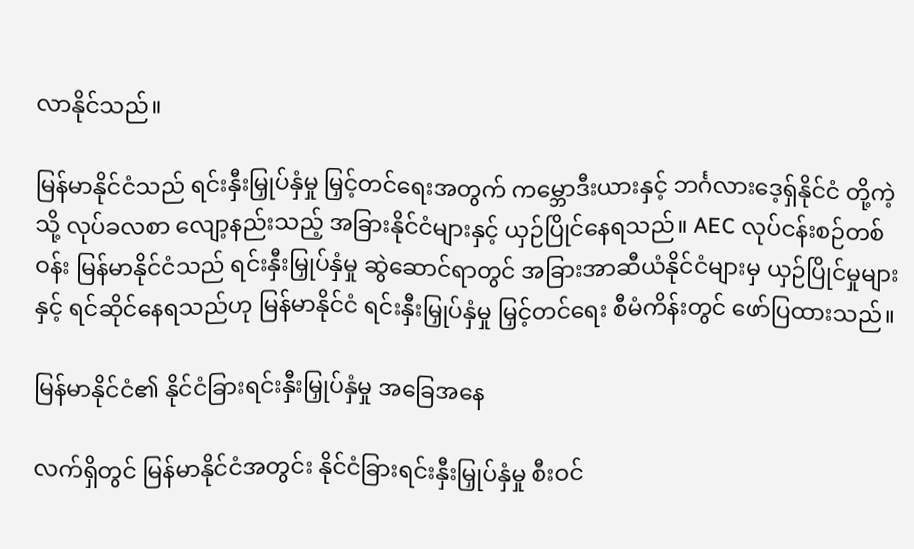လာနိုင်သည်။

မြန်မာနိုင်ငံသည် ရင်းနှီးမြှုပ်နှံမှု မြှင့်တင်ရေးအတွက် ကမ္ဘောဒီးယားနှင့် ဘင်္ဂလားဒေ့ရှ်နိုင်ငံ တို့ကဲ့သို့ လုပ်ခလစာ လျော့နည်းသည့် အခြားနိုင်ငံများနှင့် ယှဉ်ပြိုင်နေရသည်။ AEC လုပ်ငန်းစဉ်တစ်ဝန်း မြန်မာနိုင်ငံသည် ရင်းနှီးမြှုပ်နှံမှု ဆွဲဆောင်ရာတွင် အခြားအာဆီယံနိုင်ငံများမှ ယှဉ်ပြိုင်မှုများနှင့် ရင်ဆိုင်နေရသည်ဟု မြန်မာနိုင်ငံ ရင်းနှီးမြှုပ်နှံမှု မြှင့်တင်ရေး စီမံကိန်းတွင် ဖော်ပြထားသည်။

မြန်မာနိုင်ငံ၏ နိုင်ငံခြားရင်းနှီးမြှုပ်နှံမှု အခြေအနေ

လက်ရှိတွင် မြန်မာနိုင်ငံအတွင်း နိုင်ငံခြားရင်းနှီးမြှုပ်နှံမှု စီးဝင်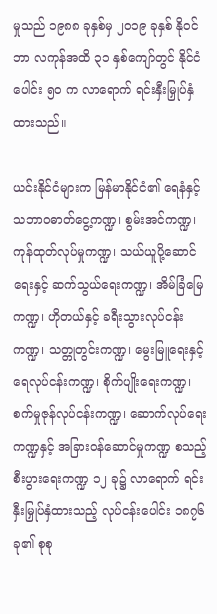မှုသည် ၁၉၈၈ ခုနှစ်မှ ၂၀၁၉ ခုနှစ် နိုဝင်ဘာ လကုန်အထိ ၃၁ နှစ်ကျော်တွင် နိုင်ငံပေါင်း ၅၀ က လာရောက် ရင်းနှီးမြှုပ်နှံထားသည်။

ယင်းနိုင်ငံများက မြန်မာနိုင်ငံ၏ ရေနံနှင့် သဘာဝဓာတ်ငွေ့ကဏ္ဍ၊ စွမ်းအင်ကဏ္ဍ၊ ကုန်ထုတ်လုပ်မှုကဏ္ဍ၊ သယ်ယူပို့ဆောင်ရေးနှင့် ဆက်သွယ်ရေးကဏ္ဍ၊ အိမ်ခြံမြေကဏ္ဍ၊ ဟိုတယ်နှင့် ခရီးသွားလုပ်ငန်းကဏ္ဍ၊ သတ္တုတွင်းကဏ္ဍ၊ မွေးမြူရေးနှင့် ရေလုပ်ငန်းကဏ္ဍ၊ စိုက်ပျိုးရေးကဏ္ဍ၊ စက်မှုဇုန်လုပ်ငန်းကဏ္ဍ၊ ဆောက်လုပ်ရေးကဏ္ဍနှင့် အခြားဝန်ဆောင်မှုကဏ္ဍ စသည့်စီးပွားရေးကဏ္ဍ ၁၂ ခု၌ လာရောက် ရင်းနှီးမြှုပ်နှံထားသည့် လုပ်ငန်းပေါင်း ၁၈၇၆ ခု၏ စုစု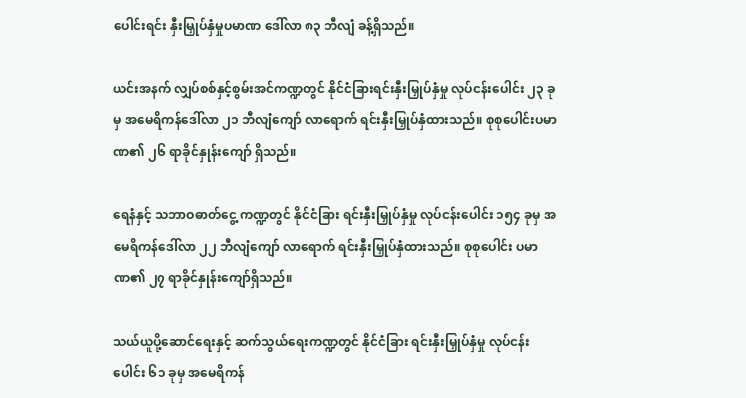ပေါင်းရင်း နှီးမြှုပ်နှံမှုပမာဏ ဒေါ်လာ ၈၃ ဘီလျံ ခန့်ရှိသည်။

ယင်းအနက် လျှပ်စစ်နှင့်စွမ်းအင်ကဏ္ဍတွင် နိုင်ငံခြားရင်းနှီးမြှုပ်နှံမှု လုပ်ငန်းပေါင်း ၂၃ ခုမှ အမေရိကန်ဒေါ်လာ ၂၁ ဘီလျံကျော် လာရောက် ရင်းနှီးမြှုပ်နှံထားသည်။ စုစုပေါင်းပမာဏ၏ ၂၆ ရာခိုင်နှုန်းကျော် ရှိသည်။

ရေနံနှင့် သဘာဝဓာတ်ငွေ့ ကဏ္ဍတွင် နိုင်ငံခြား ရင်းနှီးမြှုပ်နှံမှု လုပ်ငန်းပေါင်း ၁၅၄ ခုမှ အမေရိကန်ဒေါ်လာ ၂၂ ဘီလျံကျော် လာရောက် ရင်းနှီးမြှုပ်နှံထားသည်။ စုစုပေါင်း ပမာဏ၏ ၂၇ ရာခိုင်နှုန်းကျော်ရှိသည်။

သယ်ယူပို့ဆောင်ရေးနှင့် ဆက်သွယ်ရေးကဏ္ဍတွင် နိုင်ငံခြား ရင်းနှီးမြှုပ်နှံမှု လုပ်ငန်းပေါင်း ၆၁ ခုမှ အမေရိကန်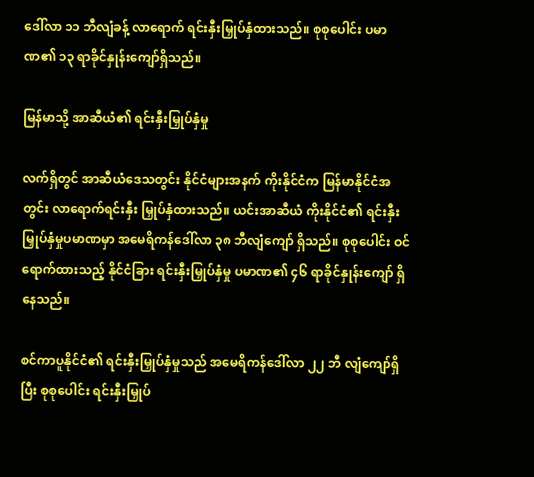ဒေါ်လာ ၁၁ ဘီလျံခန့် လာရောက် ရင်းနှီးမြှုပ်နှံထားသည်။ စုစုပေါင်း ပမာဏ၏ ၁၃ ရာခိုင်နှုန်းကျော်ရှိသည်။

မြန်မာသို့ အာဆီယံ၏ ရင်းနှီးမြှုပ်နှံမှု

လက်ရှိတွင် အာဆီယံဒေသတွင်း နိုင်ငံများအနက် ကိုးနိုင်ငံက မြန်မာနိုင်ငံအတွင်း လာရောက်ရင်းနှီး မြှုပ်နှံထားသည်။ ယင်းအာဆီယံ ကိုးနိုင်ငံ၏ ရင်းနှီးမြှုပ်နှံမှုပမာဏမှာ အမေရိကန်ဒေါ်လာ ၃၈ ဘီလျံကျော် ရှိသည်။ စုစုပေါင်း ဝင်ရောက်ထားသည့် နိုင်ငံခြား ရင်းနှီးမြှုပ်နှံမှု ပမာဏ၏ ၄၆ ရာခိုင်နှုန်းကျော် ရှိနေသည်။

စင်ကာပူနိုင်ငံ၏ ရင်းနှီးမြှုပ်နှံမှုသည် အမေရိကန်ဒေါ်လာ ၂၂ ဘီ လျံကျော်ရှိပြီး စုစုပေါင်း ရင်းနှီးမြှုပ်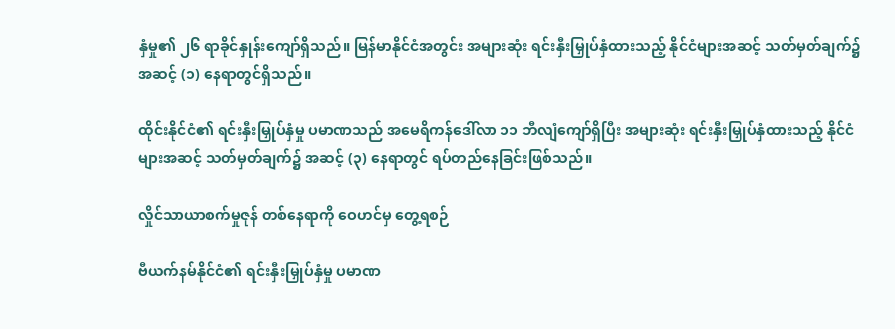နှံမှု၏ ၂၆ ရာခိုင်နှုန်းကျော်ရှိသည်။ မြန်မာနိုင်ငံအတွင်း အများဆုံး ရင်းနှီးမြှုပ်နှံထားသည့် နိုင်ငံများအဆင့် သတ်မှတ်ချက်၌ အဆင့် (၁) နေရာတွင်ရှိသည်။

ထိုင်းနိုင်ငံ၏ ရင်းနှီးမြှုပ်နှံမှု ပမာဏသည် အမေရိကန်ဒေါ်လာ ၁၁ ဘီလျံကျော်ရှိပြီး အများဆုံး ရင်းနှီးမြှုပ်နှံထားသည့် နိုင်ငံများအဆင့် သတ်မှတ်ချက်၌ အဆင့် (၃) နေရာတွင် ရပ်တည်နေခြင်းဖြစ်သည်။

လှိုင်သာယာစက်မှုဇုန် တစ်နေရာကို ဝေဟင်မှ တွေ့ရစဉ်

ဗီယက်နမ်နိုင်ငံ၏ ရင်းနှီးမြှုပ်နှံမှု ပမာဏ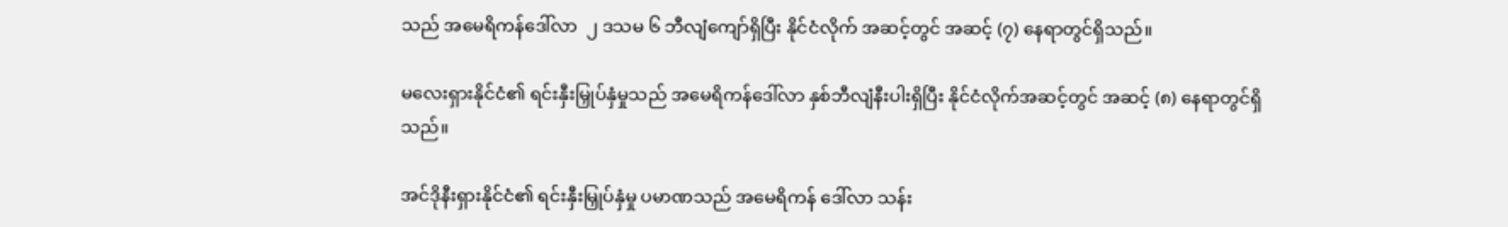သည် အမေရိကန်ဒေါ်လာ  ၂ ဒသမ ၆ ဘီလျံကျော်ရှိပြီး နိုင်ငံလိုက် အဆင့်တွင် အဆင့် (၇) နေရာတွင်ရှိသည်။

မလေးရှားနိုင်ငံ၏ ရင်းနှီးမြှုပ်နှံမှုသည် အမေရိကန်ဒေါ်လာ နှစ်ဘီလျံနီးပါးရှိပြီး နိုင်ငံလိုက်အဆင့်တွင် အဆင့် (၈) နေရာတွင်ရှိသည်။

အင်ဒိုနီးရှားနိုင်ငံ၏ ရင်းနှီးမြှုပ်နှံမှု ပမာဏသည် အမေရိကန် ဒေါ်လာ သန်း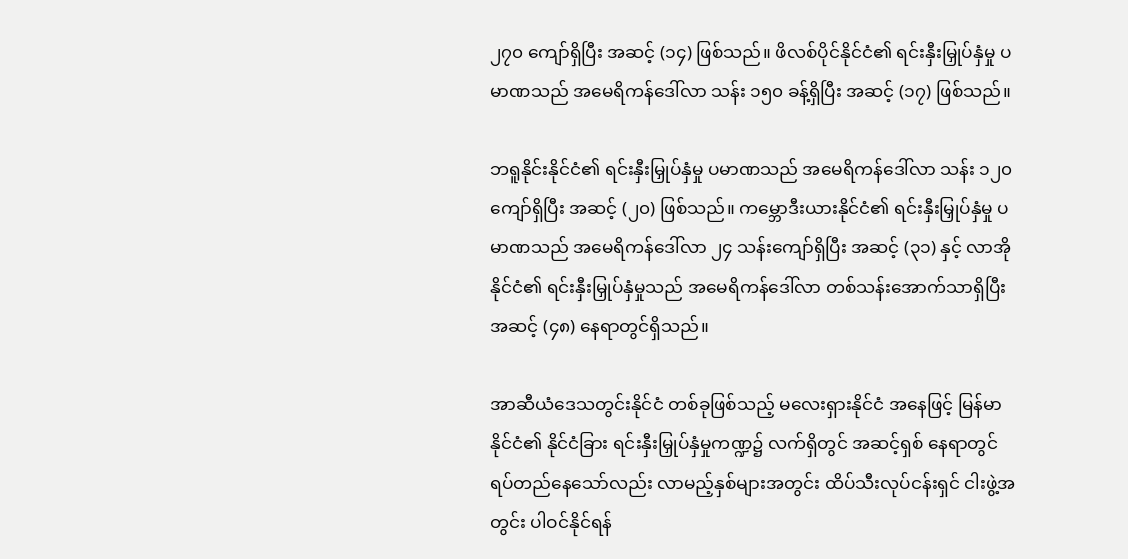၂၇၀ ကျော်ရှိပြီး အဆင့် (၁၄) ဖြစ်သည်။ ဖိလစ်ပိုင်နိုင်ငံ၏ ရင်းနှီးမြှုပ်နှံမှု ပမာဏသည် အမေရိကန်ဒေါ်လာ သန်း ၁၅၀ ခန့်ရှိပြီး အဆင့် (၁၇) ဖြစ်သည်။

ဘရူနိုင်းနိုင်ငံ၏ ရင်းနှီးမြှုပ်နှံမှု ပမာဏသည် အမေရိကန်ဒေါ်လာ သန်း ၁၂၀ ကျော်ရှိပြီး အဆင့် (၂၀) ဖြစ်သည်။ ကမ္ဘောဒီးယားနိုင်ငံ၏ ရင်းနှီးမြှုပ်နှံမှု ပမာဏသည် အမေရိကန်ဒေါ်လာ ၂၄ သန်းကျော်ရှိပြီး အဆင့် (၃၁) နှင့် လာအိုနိုင်ငံ၏ ရင်းနှီးမြှုပ်နှံမှုသည် အမေရိကန်ဒေါ်လာ တစ်သန်းအောက်သာရှိပြီး အဆင့် (၄၈) နေရာတွင်ရှိသည်။

အာဆီယံဒေသတွင်းနိုင်ငံ တစ်ခုဖြစ်သည့် မလေးရှားနိုင်ငံ အနေဖြင့် မြန်မာနိုင်ငံ၏ နိုင်ငံခြား ရင်းနှီးမြှုပ်နှံမှုကဏ္ဍ၌ လက်ရှိတွင် အဆင့်ရှစ် နေရာတွင် ရပ်တည်နေသော်လည်း လာမည့်နှစ်များအတွင်း ထိပ်သီးလုပ်ငန်းရှင် ငါးဖွဲ့အတွင်း ပါဝင်နိုင်ရန်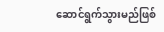ဆောင်ရွက်သွားမည်ဖြစ်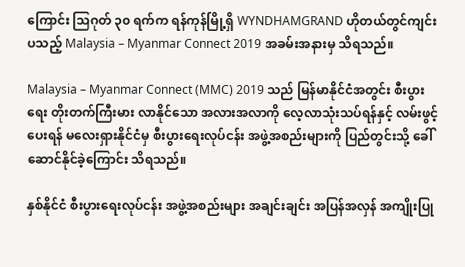ကြောင်း သြဂုတ် ၃၀ ရက်က ရန်ကုန်မြို့ရှိ WYNDHAMGRAND ဟိုတယ်တွင်ကျင်းပသည့် Malaysia – Myanmar Connect 2019 အခမ်းအနားမှ သိရသည်။

Malaysia – Myanmar Connect (MMC) 2019 သည် မြန်မာနိုင်ငံအတွင်း စီးပွားရေး တိုးတက်ကြီးမား လာနိုင်သော အလားအလာကို လေ့လာသုံးသပ်ရန်နှင့် လမ်းဖွင့်ပေးရန် မလေးရှားနိုင်ငံမှ စီးပွားရေးလုပ်ငန်း အဖွဲ့အစည်းများကို ပြည်တွင်းသို့ ခေါ်ဆောင်နိုင်ခဲ့ကြောင်း သိရသည်။

နှစ်နိုင်ငံ စီးပွားရေးလုပ်ငန်း အဖွဲ့အစည်းများ အချင်းချင်း အပြန်အလှန် အကျိုးပြု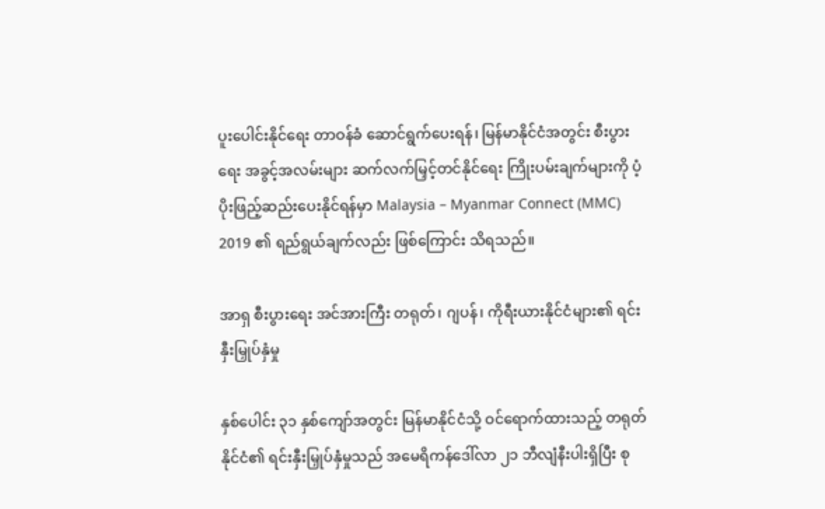ပူးပေါင်းနိုင်ရေး တာဝန်ခံ ဆောင်ရွက်ပေးရန်၊ မြန်မာနိုင်ငံအတွင်း စီးပွားရေး အခွင့်အလမ်းများ ဆက်လက်မြှင့်တင်နိုင်ရေး ကြိုးပမ်းချက်များကို ပံ့ပိုးဖြည့်ဆည်းပေးနိုင်ရန်မှာ Malaysia – Myanmar Connect (MMC) 2019 ၏ ရည်ရွယ်ချက်လည်း ဖြစ်ကြောင်း သိရသည်။

အာရှ စီးပွားရေး အင်အားကြီး တရုတ်၊ ဂျပန်၊ ကိုရီးယားနိုင်ငံများ၏ ရင်းနှီးမြှုပ်နှံမှု

နှစ်ပေါင်း ၃၁ နှစ်ကျော်အတွင်း မြန်မာနိုင်ငံသို့ ဝင်ရောက်ထားသည့် တရုတ်နိုင်ငံ၏ ရင်းနှီးမြှုပ်နှံမှုသည် အမေရိကန်ဒေါ်လာ ၂၁ ဘီလျံနီးပါးရှိပြီး စု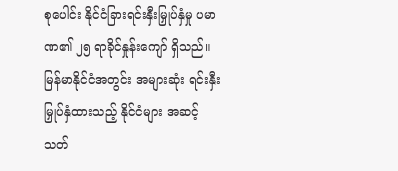စုပေါင်း နိုင်ငံခြားရင်းနှီးမြှုပ်နှံမှု ပမာဏ၏ ၂၅ ရာခိုင်နှုန်းကျော် ရှိသည်။ မြန်မာနိုင်ငံအတွင်း အများဆုံး ရင်းနှီးမြှုပ်နှံထားသည့် နိုင်ငံများ အဆင့်သတ်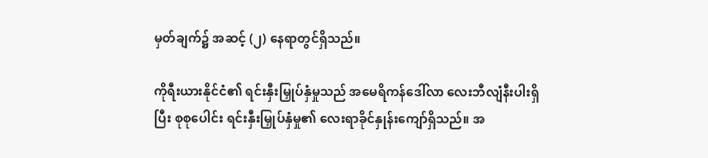မှတ်ချက်၌ အဆင့် (၂) နေရာတွင်ရှိသည်။

ကိုရီးယားနိုင်ငံ၏ ရင်းနှီးမြှုပ်နှံမှုသည် အမေရိကန်ဒေါ်လာ လေးဘီလျံနီးပါးရှိပြီး စုစုပေါင်း ရင်းနှီးမြှုပ်နှံမှု၏ လေးရာခိုင်နှုန်းကျော်ရှိသည်။ အ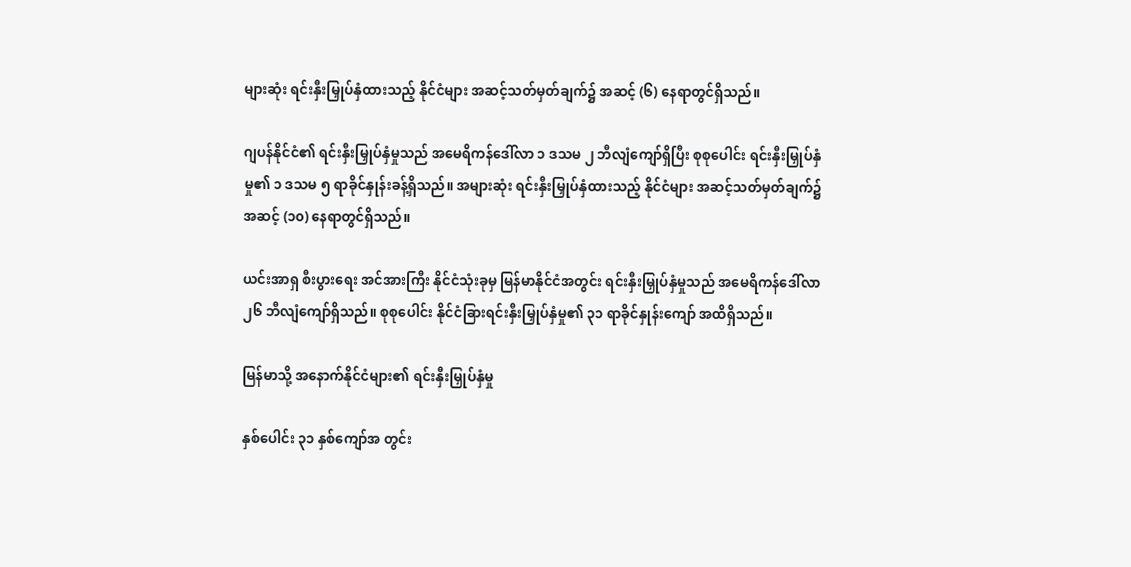များဆုံး ရင်းနှီးမြှုပ်နှံထားသည့် နိုင်ငံများ အဆင့်သတ်မှတ်ချက်၌ အဆင့် (၆) နေရာတွင်ရှိသည်။

ဂျပန်နိုင်ငံ၏ ရင်းနှီးမြှုပ်နှံမှုသည် အမေရိကန်ဒေါ်လာ ၁ ဒသမ ၂ ဘီလျံကျော်ရှိပြီး စုစုပေါင်း ရင်းနှီးမြှုပ်နှံမှု၏ ၁ ဒသမ ၅ ရာခိုင်နှုန်းခန့်ရှိသည်။ အများဆုံး ရင်းနှီးမြှုပ်နှံထားသည့် နိုင်ငံများ အဆင့်သတ်မှတ်ချက်၌ အဆင့် (၁၀) နေရာတွင်ရှိသည်။

ယင်းအာရှ စီးပွားရေး အင်အားကြီး နိုင်ငံသုံးခုမှ မြန်မာနိုင်ငံအတွင်း ရင်းနှီးမြှုပ်နှံမှုသည် အမေရိကန်ဒေါ်လာ ၂၆ ဘီလျံကျော်ရှိသည်။ စုစုပေါင်း နိုင်ငံခြားရင်းနှီးမြှုပ်နှံမှု၏ ၃၁ ရာခိုင်နှုန်းကျော် အထိရှိသည်။

မြန်မာသို့ အနောက်နိုင်ငံများ၏ ရင်းနှီးမြှုပ်နှံမှု

နှစ်ပေါင်း ၃၁ နှစ်ကျော်အ တွင်း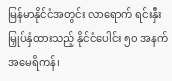မြန်မာနိုင်ငံအတွင်း လာရောက် ရင်းနှီးမြှုပ်နှံထားသည့် နိုင်ငံပေါင်း ၅၀ အနက် အမေရိကန်၊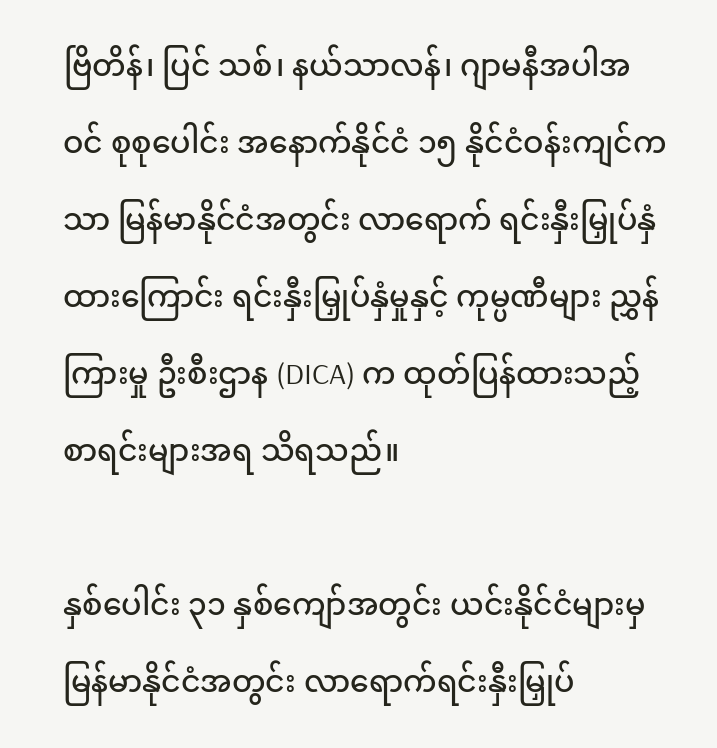ဗြိတိန်၊ ပြင် သစ်၊ နယ်သာလန်၊ ဂျာမနီအပါအ ဝင် စုစုပေါင်း အနောက်နိုင်ငံ ၁၅ နိုင်ငံဝန်းကျင်ကသာ မြန်မာနိုင်ငံအတွင်း လာရောက် ရင်းနှီးမြှုပ်နှံထားကြောင်း ရင်းနှီးမြှုပ်နှံမှုနှင့် ကုမ္ပဏီများ ညွှန်ကြားမှု ဦးစီးဌာန (DICA) က ထုတ်ပြန်ထားသည့် စာရင်းများအရ သိရသည်။

နှစ်ပေါင်း ၃၁ နှစ်ကျော်အတွင်း ယင်းနိုင်ငံများမှ မြန်မာနိုင်ငံအတွင်း လာရောက်ရင်းနှီးမြှုပ်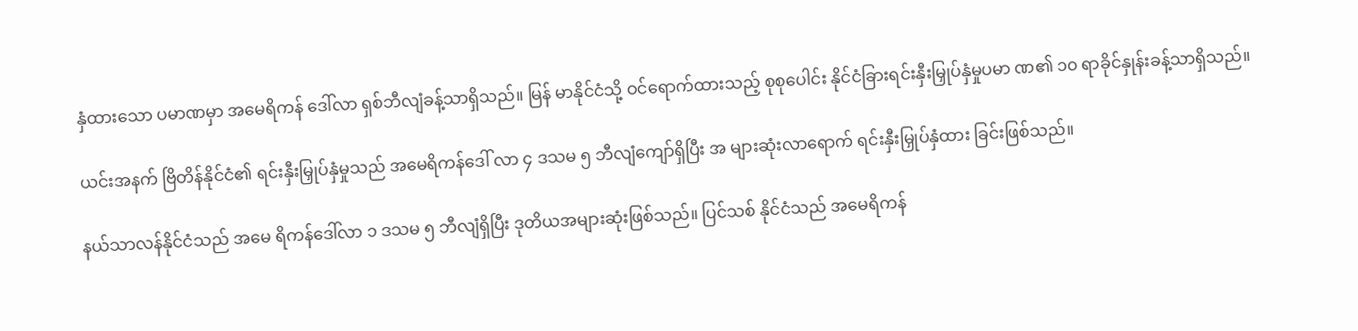နှံထားသော ပမာဏမှာ အမေရိကန် ဒေါ်လာ ရှစ်ဘီလျံခန့်သာရှိသည်။ မြန် မာနိုင်ငံသို့ ဝင်ရောက်ထားသည့် စုစုပေါင်း နိုင်ငံခြားရင်းနှီးမြှုပ်နှံမှုပမာ ဏ၏ ၁၀ ရာခိုင်နှုန်းခန့်သာရှိသည်။

ယင်းအနက် ဗြိတိန်နိုင်ငံ၏ ရင်းနှီးမြှုပ်နှံမှုသည် အမေရိကန်ဒေါ် လာ ၄ ဒသမ ၅ ဘီလျံကျော်ရှိပြီး အ များဆုံးလာရောက် ရင်းနှီးမြှုပ်နှံထား ခြင်းဖြစ်သည်။

နယ်သာလန်နိုင်ငံသည် အမေ ရိကန်ဒေါ်လာ ၁ ဒသမ ၅ ဘီလျံရှိပြီး ဒုတိယအများဆုံးဖြစ်သည်။ ပြင်သစ် နိုင်ငံသည် အမေရိကန်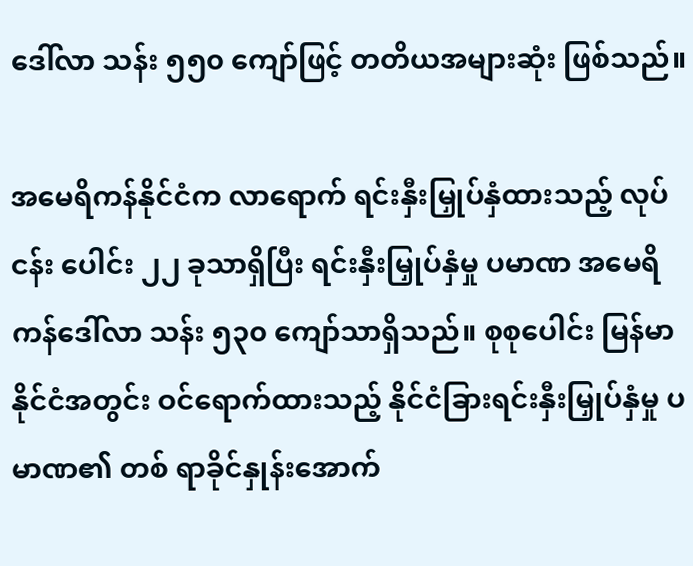ဒေါ်လာ သန်း ၅၅၀ ကျော်ဖြင့် တတိယအများဆုံး ဖြစ်သည်။

အမေရိကန်နိုင်ငံက လာရောက် ရင်းနှီးမြှုပ်နှံထားသည့် လုပ်ငန်း ပေါင်း ၂၂ ခုသာရှိပြီး ရင်းနှီးမြှုပ်နှံမှု ပမာဏ အမေရိကန်ဒေါ်လာ သန်း ၅၃၀ ကျော်သာရှိသည်။ စုစုပေါင်း မြန်မာနိုင်ငံအတွင်း ဝင်ရောက်ထားသည့် နိုင်ငံခြားရင်းနှီးမြှုပ်နှံမှု ပမာဏ၏ တစ် ရာခိုင်နှုန်းအောက်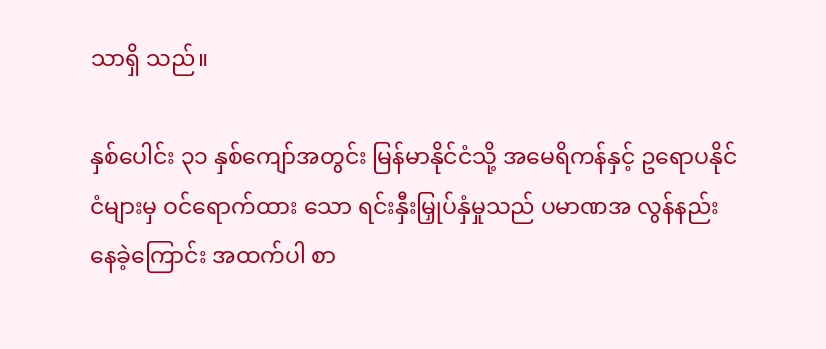သာရှိ သည်။

နှစ်ပေါင်း ၃၁ နှစ်ကျော်အတွင်း မြန်မာနိုင်ငံသို့ အမေရိကန်နှင့် ဥရောပနိုင်ငံများမှ ဝင်ရောက်ထား သော ရင်းနှီးမြှုပ်နှံမှုသည် ပမာဏအ လွန်နည်းနေခဲ့ကြောင်း အထက်ပါ စာ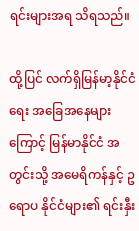ရင်းများအရ သိရသည်။

ထို့ပြင် လက်ရှိမြန်မာ့နိုင်ငံရေး အခြေအနေများကြောင့် မြန်မာနိုင်ငံ အတွင်းသို့ အမေရိကန်နှင့် ဥရောပ နိုင်ငံများ၏ ရင်းနှီး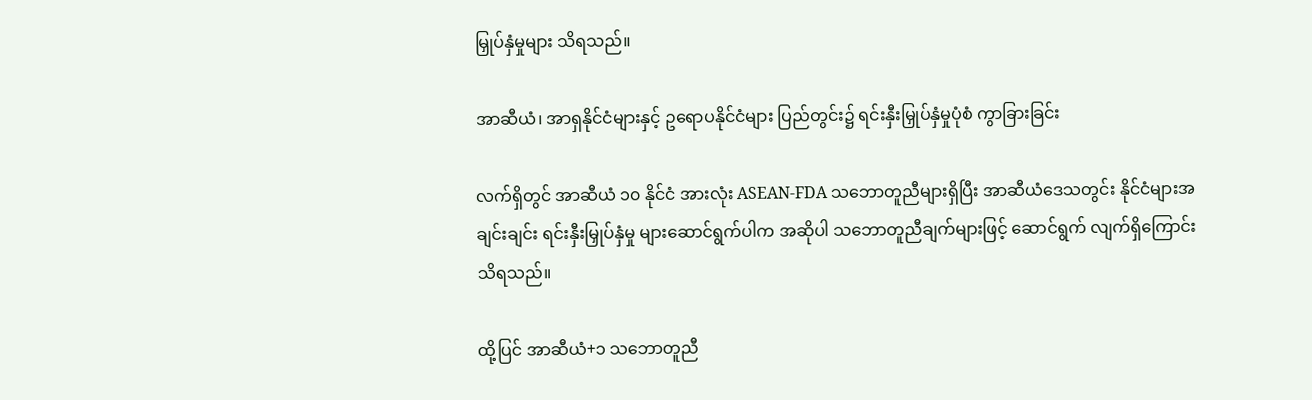မြှုပ်နှံမှုများ သိရသည်။

အာဆီယံ၊ အာရှနိုင်ငံများနှင့် ဥရောပနိုင်ငံများ ပြည်တွင်း၌ ရင်းနှီးမြှုပ်နှံမှုပုံစံ ကွာခြားခြင်း

လက်ရှိတွင် အာဆီယံ ၁၀ နိုင်ငံ အားလုံး ASEAN-FDA သဘောတူညီများရှိပြီး အာဆီယံဒေသတွင်း နိုင်ငံများအချင်းချင်း ရင်းနှီးမြှုပ်နှံမှု များဆောင်ရွက်ပါက အဆိုပါ သဘောတူညီချက်များဖြင့် ဆောင်ရွက် လျက်ရှိကြောင်း သိရသည်။

ထို့ပြင် အာဆီယံ+၁ သဘောတူညီ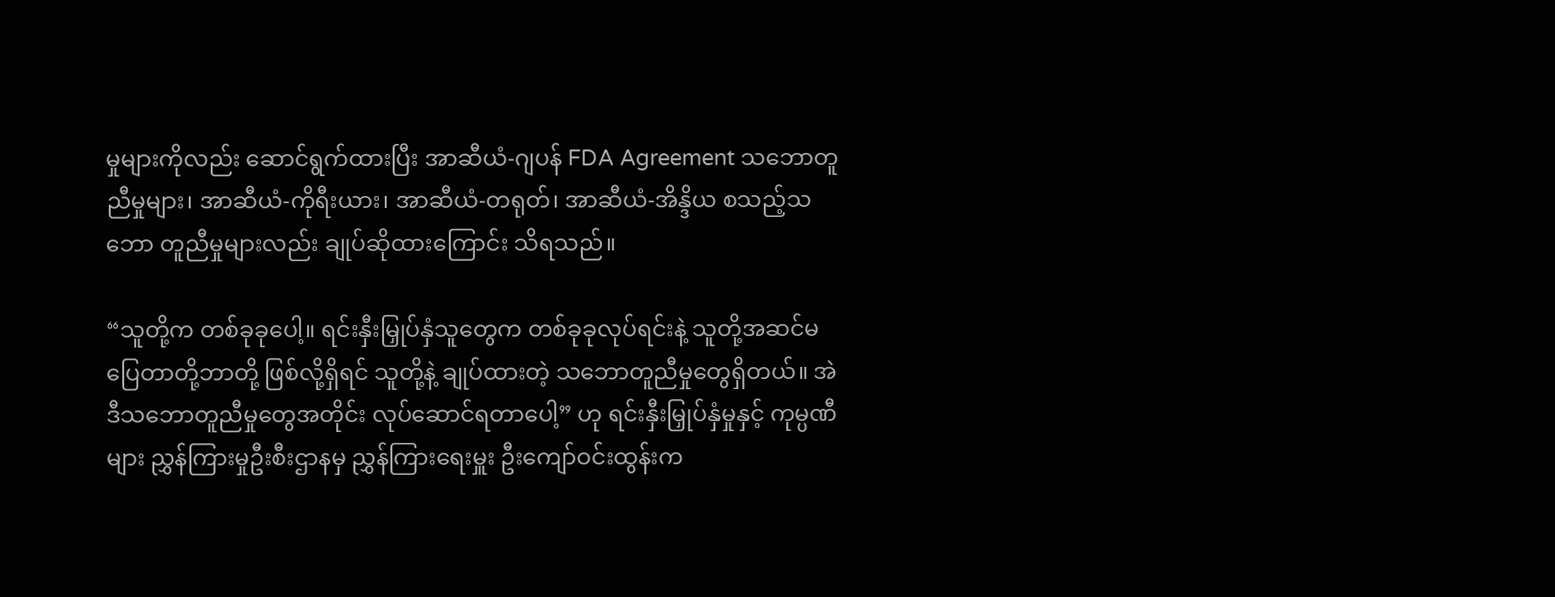မှုများကိုလည်း ဆောင်ရွက်ထားပြီး အာဆီယံ-ဂျပန် FDA Agreement သဘောတူညီမှုများ၊ အာဆီယံ-ကိုရီးယား၊ အာဆီယံ-တရုတ်၊ အာဆီယံ-အိန္ဒိယ စသည့်သဘော တူညီမှုများလည်း ချုပ်ဆိုထားကြောင်း သိရသည်။

“သူတို့က တစ်ခုခုပေါ့။ ရင်းနှီးမြှုပ်နှံသူတွေက တစ်ခုခုလုပ်ရင်းနဲ့ သူတို့အဆင်မပြေတာတို့ဘာတို့ ဖြစ်လို့ရှိရင် သူတို့နဲ့ ချုပ်ထားတဲ့ သဘောတူညီမှုတွေရှိတယ်။ အဲဒီသဘောတူညီမှုတွေအတိုင်း လုပ်ဆောင်ရတာပေါ့” ဟု ရင်းနှီးမြှုပ်နှံမှုနှင့် ကုမ္ပဏီများ ညွှန်ကြားမှုဦးစီးဌာနမှ ညွှန်ကြားရေးမှူး ဦးကျော်ဝင်းထွန်းက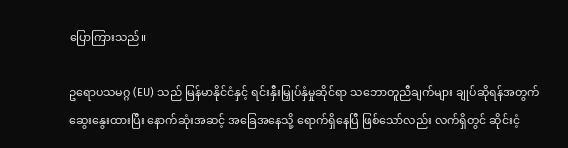ပြောကြားသည်။

ဥရောပသမဂ္ဂ (EU) သည် မြန်မာနိုင်ငံနှင့် ရင်းနှီးမြှုပ်နှံမှုဆိုင်ရာ သဘောတူညီချက်များ ချုပ်ဆိုရန်အတွက် ဆွေးနွေးထားပြီး နောက်ဆုံးအဆင့် အခြေအနေသို့ ရောက်ရှိနေပြီ ဖြစ်သော်လည်း လက်ရှိတွင် ဆိုင်းငံ့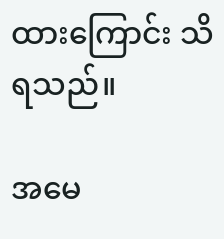ထားကြောင်း သိရသည်။

အမေ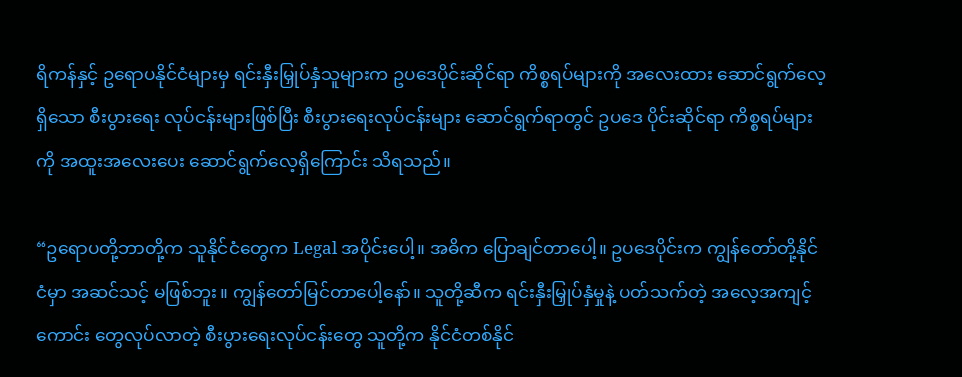ရိကန်နှင့် ဥရောပနိုင်ငံများမှ ရင်းနှီးမြှုပ်နှံသူများက ဥပဒေပိုင်းဆိုင်ရာ ကိစ္စရပ်များကို အလေးထား ဆောင်ရွက်လေ့ရှိသော စီးပွားရေး လုပ်ငန်းများဖြစ်ပြီး စီးပွားရေးလုပ်ငန်းများ ဆောင်ရွက်ရာတွင် ဥပဒေ ပိုင်းဆိုင်ရာ ကိစ္စရပ်များကို အထူးအလေးပေး ဆောင်ရွက်လေ့ရှိကြောင်း သိရသည်။

“ဥရောပတို့ဘာတို့က သူနိုင်ငံတွေက Legal အပိုင်းပေါ့။ အဓိက ပြောချင်တာပေါ့။ ဥပဒေပိုင်းက ကျွန်တော်တို့နိုင်ငံမှာ အဆင်သင့် မဖြစ်ဘူး။ ကျွန်တော်မြင်တာပေါ့နော်။ သူတို့ဆီက ရင်းနှီးမြှုပ်နှံမှုနဲ့ ပတ်သက်တဲ့ အလေ့အကျင့်ကောင်း တွေလုပ်လာတဲ့ စီးပွားရေးလုပ်ငန်းတွေ သူတို့က နိုင်ငံတစ်နိုင်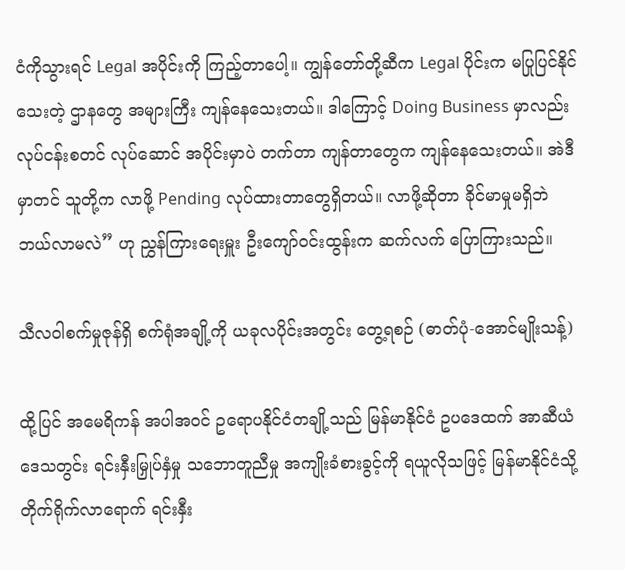ငံကိုသွားရင် Legal အပိုင်းကို ကြည့်တာပေါ့။ ကျွန်တော်တို့ဆီက Legal ပိုင်းက မပြုပြင်နိုင်သေးတဲ့ ဌာနတွေ အများကြီး ကျန်နေသေးတယ်။ ဒါကြောင့် Doing Business မှာလည်း လုပ်ငန်းစတင် လုပ်ဆောင် အပိုင်းမှာပဲ တက်တာ ကျန်တာတွေက ကျန်နေသေးတယ်။ အဲဒီမှာတင် သူတို့က လာဖို့ Pending လုပ်ထားတာတွေရှိတယ်။ လာဖို့ဆိုတာ ခိုင်မာမှုမရှိဘဲ ဘယ်လာမလဲ” ဟု ညွှန်ကြားရေးမှူး ဦးကျော်ဝင်းထွန်းက ဆက်လက် ပြောကြားသည်။

သီလဝါစက်မှုဇုန်ရှိ စက်ရုံအချို့ကို ယခုလပိုင်းအတွင်း တွေ့ရစဉ် (ဓာတ်ပုံ-အောင်မျိုးသန့်)

ထို့ပြင် အမေရိကန် အပါအဝင် ဥရောပနိုင်ငံတချို့သည် မြန်မာနိုင်ငံ ဥပဒေထက် အာဆီယံဒေသတွင်း ရင်းနှီးမြှုပ်နှံမှု သဘောတူညီမှု အကျိုးခံစားခွင့်ကို ရယူလိုသဖြင့် မြန်မာနိုင်ငံသို့ တိုက်ရိုက်လာရောက် ရင်းနှီး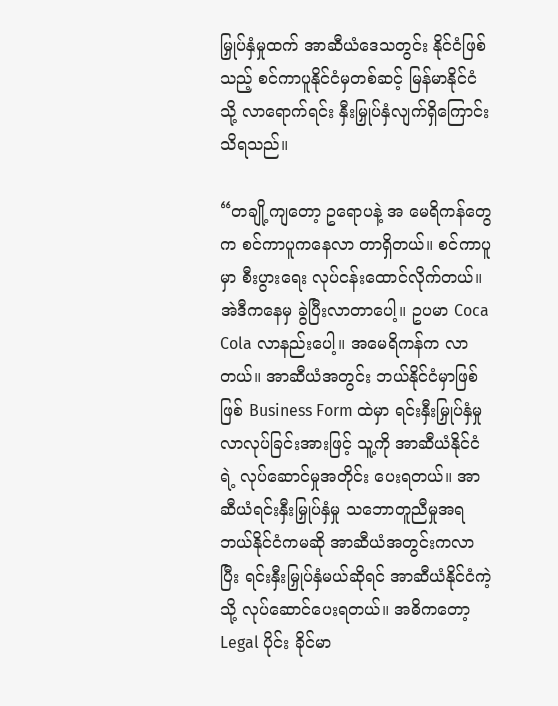မြှုပ်နှံမှုထက် အာဆီယံဒေသတွင်း နိုင်ငံဖြစ်သည့် စင်ကာပူနိုင်ငံမှတစ်ဆင့် မြန်မာနိုင်ငံသို့ လာရောက်ရင်း နှီးမြှုပ်နှံလျက်ရှိကြောင်း သိရသည်။

“တချို့ကျတော့ ဥရောပနဲ့ အ မေရိကန်တွေက စင်ကာပူကနေလာ တာရှိတယ်။ စင်ကာပူမှာ စီးပွားရေး လုပ်ငန်းထောင်လိုက်တယ်။ အဲဒီကနေမှ ခွဲပြီးလာတာပေါ့။ ဥပမာ Coca Cola လာနည်းပေါ့။ အမေရိကန်က လာတယ်။ အာဆီယံအတွင်း ဘယ်နိုင်ငံမှာဖြစ်ဖြစ် Business Form ထဲမှာ ရင်းနှီးမြှုပ်နှံမှု လာလုပ်ခြင်းအားဖြင့် သူ့ကို အာဆီယံနိုင်ငံရဲ့ လုပ်ဆောင်မှုအတိုင်း ပေးရတယ်။ အာဆီယံရင်းနှီးမြှုပ်နှံမှု သဘောတူညီမှုအရ ဘယ်နိုင်ငံကမဆို အာဆီယံအတွင်းကလာပြီး ရင်းနှီးမြှုပ်နှံမယ်ဆိုရင် အာဆီယံနိုင်ငံကဲ့သို့ လုပ်ဆောင်ပေးရတယ်။ အဓိကတော့ Legal ပိုင်း ခိုင်မာ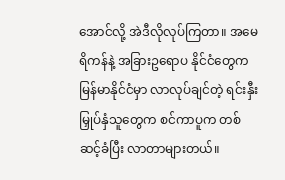အောင်လို့ အဲဒီလိုလုပ်ကြတာ။ အမေရိကန်နဲ့ အခြားဥရောပ နိုင်ငံတွေက မြန်မာနိုင်ငံမှာ လာလုပ်ချင်တဲ့ ရင်းနှီးမြှုပ်နှံသူတွေက စင်ကာပူက တစ်ဆင့်ခံပြီး လာတာများတယ်။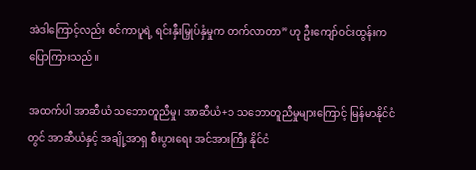အဲဒါကြောင့်လည်း စင်ကာပူရဲ့ ရင်းနှီးမြှုပ်နှံမှုက တက်လာတာ” ဟု ဦးကျော်ဝင်းထွန်းက ပြောကြားသည်။

အထက်ပါ အာဆီယံ သဘောတူညီမှု၊ အာဆီယံ+၁ သဘောတူညီမှုများကြောင့် မြန်မာနိုင်ငံတွင် အာဆီယံနှင့် အချို့အာရှ စီးပွားရေး အင်အားကြီး နိုင်ငံ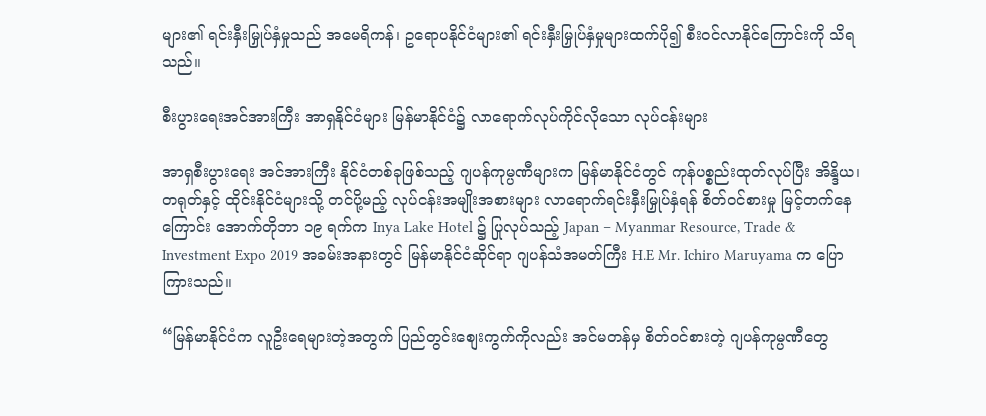များ၏ ရင်းနှီးမြှုပ်နှံမှုသည် အမေရိကန်၊ ဥရောပနိုင်ငံများ၏ ရင်းနှီးမြှုပ်နှံမှုများထက်ပို၍ စီးဝင်လာနိုင်ကြောင်းကို သိရသည်။

စီးပွားရေးအင်အားကြီး အာရှနိုင်ငံများ မြန်မာနိုင်ငံ၌ လာရောက်လုပ်ကိုင်လိုသော လုပ်ငန်းများ

အာရှစီးပွားရေး အင်အားကြီး နိုင်ငံတစ်ခုဖြစ်သည့် ဂျပန်ကုမ္ပဏီများက မြန်မာနိုင်ငံတွင် ကုန်ပစ္စည်းထုတ်လုပ်ပြီး အိန္ဒိယ၊ တရုတ်နှင့် ထိုင်းနိုင်ငံများသို့ တင်ပို့မည့် လုပ်ငန်းအမျိုးအစားများ လာရောက်ရင်းနှီးမြှုပ်နှံရန် စိတ်ဝင်စားမှု မြင့်တက်နေကြောင်း အောက်တိုဘာ ၁၉ ရက်က Inya Lake Hotel ၌ ပြုလုပ်သည့် Japan – Myanmar Resource, Trade & Investment Expo 2019 အခမ်းအနားတွင် မြန်မာနိုင်ငံဆိုင်ရာ ဂျပန်သံအမတ်ကြီး H.E Mr. Ichiro Maruyama က ပြောကြားသည်။

“မြန်မာနိုင်ငံက လူဦးရေများတဲ့အတွက် ပြည်တွင်းစျေးကွက်ကိုလည်း အင်မတန်မှ စိတ်ဝင်စားတဲ့ ဂျပန်ကုမ္ပဏီတွေ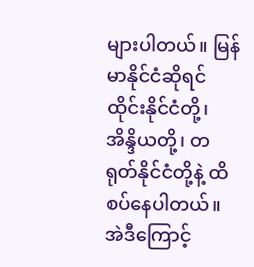များပါတယ်။ မြန်မာနိုင်ငံဆိုရင် ထိုင်းနိုင်ငံတို့၊ အိန္ဒိယတို့၊ တရုတ်နိုင်ငံတို့နဲ့ ထိစပ်နေပါတယ်။ အဲဒီကြောင့်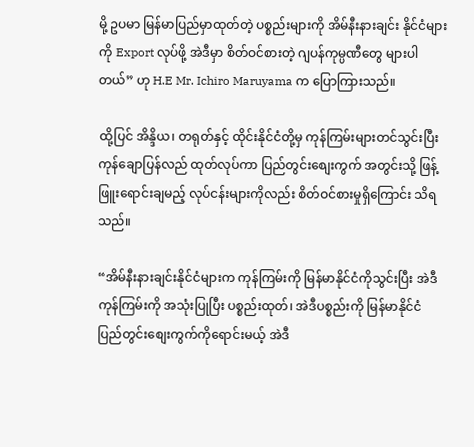မို့ ဥပမာ မြန်မာပြည်မှာထုတ်တဲ့ ပစ္စည်းများကို အိမ်နီးနားချင်း နိုင်ငံများကို Export လုပ်ဖို့ အဲဒီမှာ စိတ်ဝင်စားတဲ့ ဂျပန်ကုမ္ပဏီတွေ များပါတယ်” ဟု H.E Mr. Ichiro Maruyama က ပြောကြားသည်။

ထို့ပြင် အိန္ဒိယ၊ တရုတ်နှင့် ထိုင်းနိုင်ငံတို့မှ ကုန်ကြမ်းများတင်သွင်းပြီး ကုန်ချောပြန်လည် ထုတ်လုပ်ကာ ပြည်တွင်းစျေးကွက် အတွင်းသို့ ဖြန့်ဖြူးရောင်းချမည့် လုပ်ငန်းများကိုလည်း စိတ်ဝင်စားမှုရှိကြောင်း သိရသည်။

“အိမ်နီးနားချင်းနိုင်ငံများက ကုန်ကြမ်းကို မြန်မာနိုင်ငံကိုသွင်းပြီး အဲဒီကုန်ကြမ်းကို အသုံးပြုပြီး ပစ္စည်းထုတ်၊ အဲဒီပစ္စည်းကို မြန်မာနိုင်ငံ ပြည်တွင်းစျေးကွက်ကိုရောင်းမယ့် အဲဒီ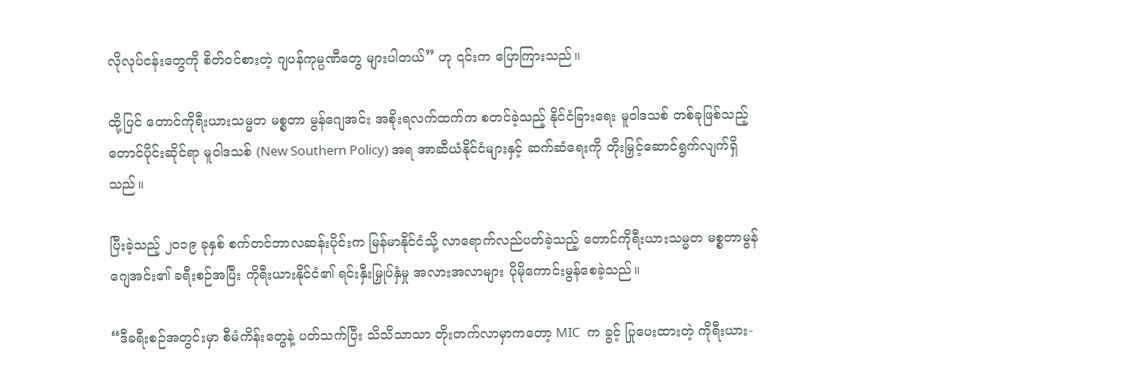လိုလုပ်ငန်းတွေကို စိတ်ဝင်စားတဲ့ ဂျပန်ကုမ္ပဏီတွေ များပါတယ်” ဟု ၎င်းက ပြောကြားသည်။

ထို့ပြင် တောင်ကိုရီးယားသမ္မတ မစ္စတာ မွန်ဂျေအင်း အစိုးရလက်ထက်က စတင်ခဲ့သည့် နိုင်ငံခြားရေး မူဝါဒသစ် တစ်ခုဖြစ်သည့် တောင်ပိုင်းဆိုင်ရာ မူဝါဒသစ် (New Southern Policy) အရ အာဆီယံနိုင်ငံများနှင့် ဆက်ဆံရေးကို တိုးမြှင့်ဆောင်ရွက်လျက်ရှိသည်။

ပြီးခဲ့သည့် ၂၀၁၉ ခုနှစ် စက်တင်ဘာလဆန်းပိုင်းက မြန်မာနိုင်ငံသို့ လာရောက်လည်ပတ်ခဲ့သည့် တောင်ကိုရီးယားသမ္မတ မစ္စတာမွန်ဂျေအင်း၏ ခရီးစဉ်အပြီး ကိုရီးယားနိုင်ငံ၏ ရင်းနှီးမြှုပ်နှံမှု အလားအလာများ ပိုမိုကောင်းမွန်စေခဲ့သည်။

“ဒီခရီးစဉ်အတွင်းမှာ စီမံကိန်းတွေနဲ့ ပတ်သက်ပြီး သိသိသာသာ တိုးတက်လာမှာကတော့ MIC  က ခွင့် ပြုပေးထားတဲ့ ကိုရီးယား-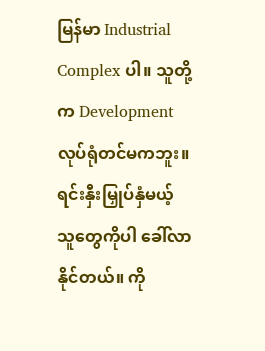မြန်မာ Industrial Complex ပါ။ သူတို့က Development လုပ်ရုံတင်မကဘူး။  ရင်းနှီးမြှုပ်နှံမယ့် သူတွေကိုပါ ခေါ်လာနိုင်တယ်။ ကို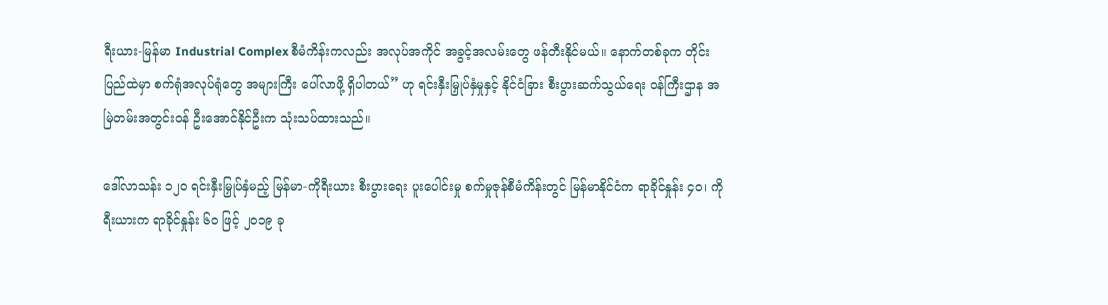ရီးယား-မြန်မာ Industrial Complex စီမံကိန်းကလည်း အလုပ်အကိုင် အခွင့်အလမ်းတွေ ဖန်တီးနိုင်မယ်။ နောက်တစ်ခုက တိုင်းပြည်ထဲမှာ စက်ရုံအလုပ်ရုံတွေ အများကြီး ပေါ်လာဖို့ ရှိပါတယ်” ဟု ရင်းနှီးမြှုပ်နှံမှုနှင့် နိုင်ငံခြား စီးပွားဆက်သွယ်ရေး ဝန်ကြီးဌာန အမြဲတမ်းအတွင်းဝန် ဦးအောင်နိုင်ဦးက သုံးသပ်ထားသည်။

ဒေါ်လာသန်း ၁၂၀ ရင်းနှီးမြှုပ်နှံမည့် မြန်မာ-ကိုရီးယား စီးပွားရေး ပူးပေါင်းမှု စက်မှုဇုန်စီမံကိန်းတွင် မြန်မာနိုင်ငံက ရာခိုင်နှုန်း ၄၀၊ ကိုရီးယားက ရာခိုင်နှုန်း ၆၀ ဖြင့် ၂၀၁၉ ခု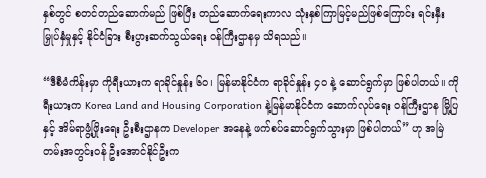နှစ်တွင် စတင်တည်ဆောက်မည် ဖြစ်ပြီး တည်ဆောက်ရေးကာလ သုံးနှစ်ကြာမြင့်မည်ဖြစ်ကြောင်း ရင်းနှီးမြှုပ်နှံမှုနှင့် နိုင်ငံခြား စီးပွားဆက်သွယ်ရေး ဝန်ကြီးဌာနမှ သိရသည်။

“ဒီစီမံကိန်းမှာ ကိုရီးယားက ရာခိုင်နှုန်း ၆၀၊ မြန်မာနိုင်ငံက ရာခိုင်နှုန်း ၄၀ နဲ့ ဆောင်ရွက်မှာ ဖြစ်ပါတယ်။ ကိုရီးယားက Korea Land and Housing Corporation နဲ့မြန်မာနိုင်ငံက ဆောက်လုပ်ရေး ဝန်ကြီးဌာန မြို့ပြနှင့် အိမ်ရာဖွံ့ဖြိုးရေး ဦးစီးဌာနက Developer အနေနဲ့ ဖက်စပ်ဆောင်ရွက်သွားမှာ ဖြစ်ပါတယ်” ဟု အမြဲတမ်းအတွင်းဝန် ဦးအောင်နိုင်ဦးက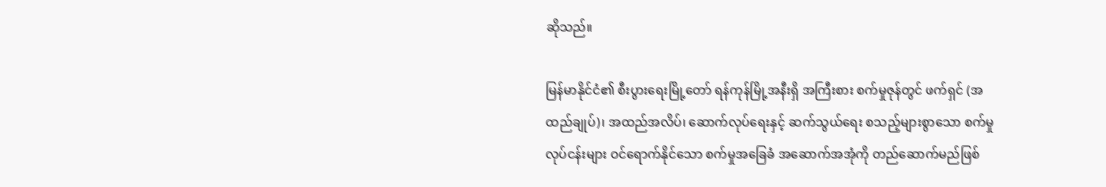ဆိုသည်။

မြန်မာနိုင်ငံ၏ စီးပွားရေးမြို့တော် ရန်ကုန်မြို့အနီးရှိ အကြီးစား စက်မှုဇုန်တွင် ဖက်ရှင် (အထည်ချုပ်)၊ အထည်အလိပ်၊ ဆောက်လုပ်ရေးနှင့် ဆက်သွယ်ရေး စသည့်များစွာသော စက်မှုလုပ်ငန်းများ ဝင်ရောက်နိုင်သော စက်မှုအခြေခံ အဆောက်အအုံကို တည်ဆောက်မည်ဖြစ်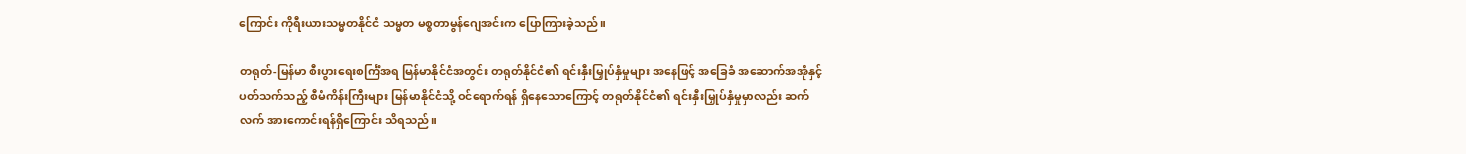ကြောင်း ကိုရီးယားသမ္မတနိုင်ငံ သမ္မတ မစ္စတာမွန်ဂျေအင်းက ပြောကြားခဲ့သည်။

တရုတ်-မြန်မာ စီးပွားရေးစင်္ကြံအရ မြန်မာနိုင်ငံအတွင်း တရုတ်နိုင်ငံ၏ ရင်းနှီးမြှုပ်နှံမှုများ အနေဖြင့် အခြေခံ အဆောက်အအုံနှင့် ပတ်သက်သည့် စီမံကိန်းကြီးများ မြန်မာနိုင်ငံသို့ ဝင်ရောက်ရန် ရှိနေသောကြောင့် တရုတ်နိုင်ငံ၏ ရင်းနှီးမြှုပ်နှံမှုမှာလည်း ဆက်လက် အားကောင်းရန်ရှိကြောင်း သိရသည်။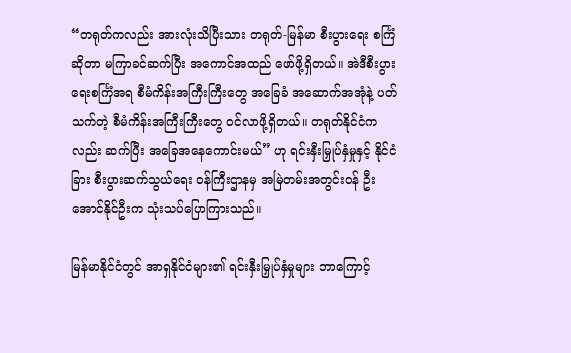“တရုတ်ကလည်း အားလုံးသိပြီးသား တရုတ်-မြန်မာ စီးပွားရေး စင်္ကြံဆိုတာ မကြာခင်ဆက်ပြီး အကောင်အထည် ဖော်ဖို့ရှိတယ်။ အဲဒီစီးပွားရေးစင်္ကြံအရ စီမံကိန်းအကြီးကြီးတွေ အခြေခံ အဆောက်အအုံနဲ့ ပတ်သက်တဲ့ စီမံကိန်းအကြီးကြီးတွေ ဝင်လာဖို့ရှိတယ်။ တရုတ်နိုင်ငံကလည်း ဆက်ပြီး အခြေအနေကောင်းမယ်” ဟု ရင်းနှီးမြှုပ်နှံမှုနှင့် နိုင်ငံခြား စီးပွားဆက်သွယ်ရေး ဝန်ကြီးဌာနမှ အမြဲတမ်းအတွင်းဝန် ဦးအောင်နိုင်ဦးက သုံးသပ်ပြောကြားသည်။

မြန်မာနိုင်ငံတွင် အာရှနိုင်ငံများ၏ ရင်းနှီးမြှုပ်နှံမှုများ ဘာကြောင့်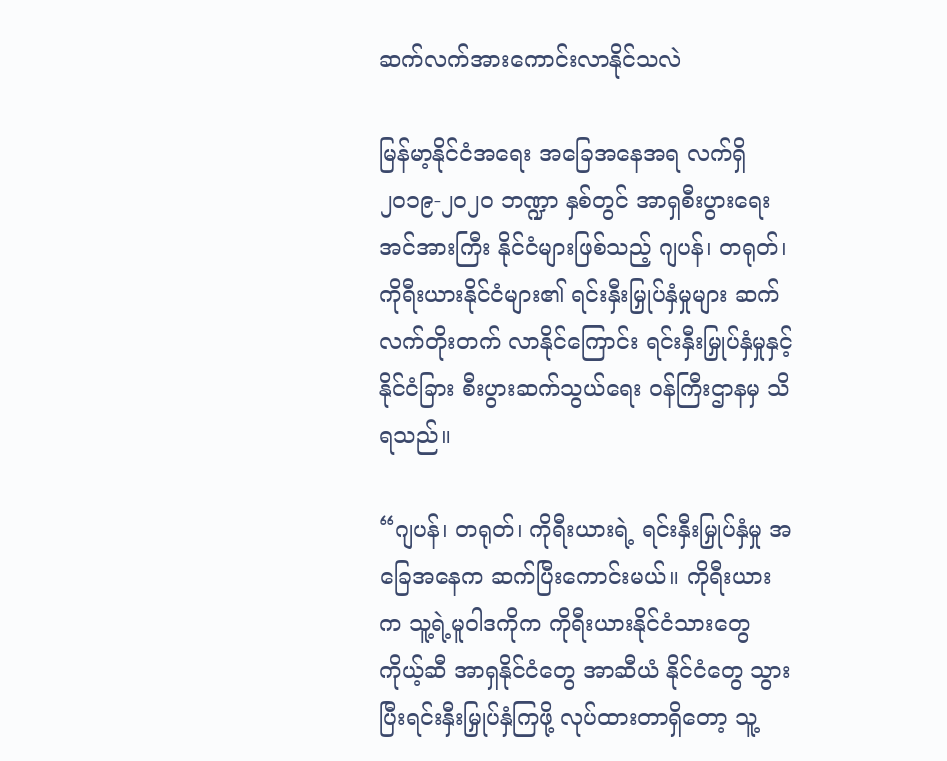ဆက်လက်အားကောင်းလာနိုင်သလဲ

မြန်မာ့နိုင်ငံအရေး အခြေအနေအရ လက်ရှိ ၂၀၁၉-၂၀၂၀ ဘဏ္ဍာ နှစ်တွင် အာရှစီးပွားရေး အင်အားကြီး နိုင်ငံများဖြစ်သည့် ဂျပန်၊ တရုတ်၊ ကိုရီးယားနိုင်ငံများ၏ ရင်းနှီးမြှုပ်နှံမှုများ ဆက်လက်တိုးတက် လာနိုင်ကြောင်း ရင်းနှီးမြှုပ်နှံမှုနှင့် နိုင်ငံခြား စီးပွားဆက်သွယ်ရေး ဝန်ကြီးဌာနမှ သိရသည်။

“ဂျပန်၊ တရုတ်၊ ကိုရီးယားရဲ့ ရင်းနှီးမြှုပ်နှံမှု အခြေအနေက ဆက်ပြီးကောင်းမယ်။ ကိုရီးယားက သူ့ရဲ့မူဝါဒကိုက ကိုရီးယားနိုင်ငံသားတွေ ကိုယ့်ဆီ အာရှနိုင်ငံတွေ အာဆီယံ နိုင်ငံတွေ သွားပြီးရင်းနှီးမြှုပ်နှံကြဖို့ လုပ်ထားတာရှိတော့ သူ့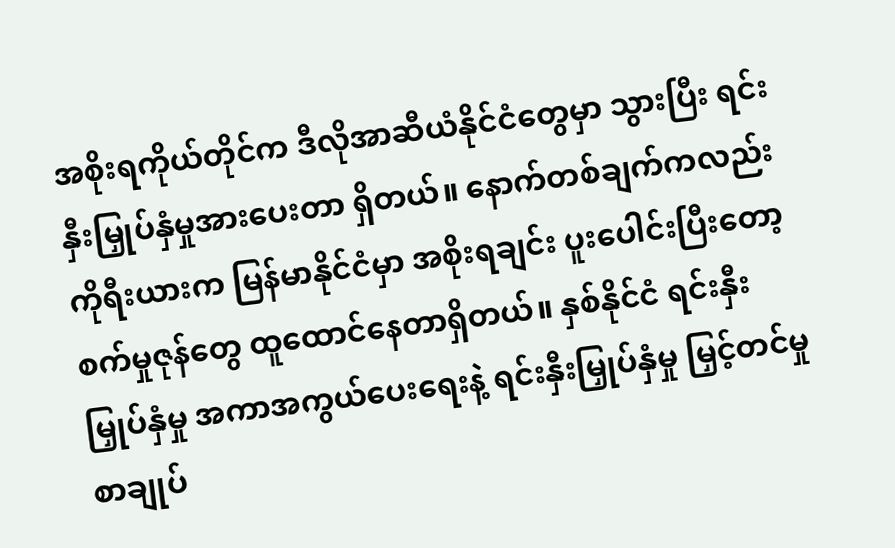အစိုးရကိုယ်တိုင်က ဒီလိုအာဆီယံနိုင်ငံတွေမှာ သွားပြီး ရင်းနှီးမြှုပ်နှံမှုအားပေးတာ ရှိတယ်။ နောက်တစ်ချက်ကလည်း ကိုရီးယားက မြန်မာနိုင်ငံမှာ အစိုးရချင်း ပူးပေါင်းပြီးတော့ စက်မှုဇုန်တွေ ထူထောင်နေတာရှိတယ်။ နှစ်နိုင်ငံ ရင်းနှီးမြှုပ်နှံမှု အကာအကွယ်ပေးရေးနဲ့ ရင်းနှီးမြှုပ်နှံမှု မြှင့်တင်မှုစာချုပ်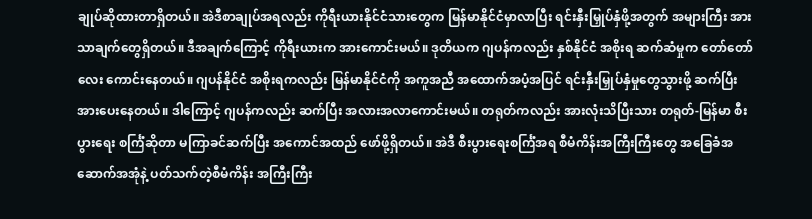ချုပ်ဆိုထားတာရှိတယ်။ အဲဒီစာချုပ်အရလည်း ကိုရီးယားနိုင်ငံသားတွေက မြန်မာနိုင်ငံမှာလာပြီး ရင်းနှီးမြှုပ်နှံဖို့အတွက် အများကြီး အားသာချက်တွေရှိတယ်။ ဒီအချက်ကြောင့် ကိုရီးယားက အားကောင်းမယ်။ ဒုတိယက ဂျပန်ကလည်း နှစ်နိုင်ငံ အစိုးရ ဆက်ဆံမှုက တော်တော်လေး ကောင်းနေတယ်။ ဂျပန်နိုင်ငံ အစိုးရကလည်း မြန်မာနိုင်ငံကို အကူအညီ အထောက်အပံ့အပြင် ရင်းနှီးမြှုပ်နှံမှုတွေသွားဖို့ ဆက်ပြီး အားပေးနေတယ်။ ဒါကြောင့် ဂျပန်ကလည်း ဆက်ပြီး အလားအလာကောင်းမယ်။ တရုတ်ကလည်း အားလုံးသိပြီးသား တရုတ်-မြန်မာ စီးပွားရေး စင်္ကြံဆိုတာ မကြာခင်ဆက်ပြီး အကောင်အထည် ဖော်ဖို့ရှိတယ်။ အဲဒီ စီးပွားရေးစင်္ကြံအရ စီမံကိန်းအကြီးကြီးတွေ အခြေခံအဆောက်အအုံနဲ့ ပတ်သက်တဲ့စီမံကိန်း အကြီးကြီး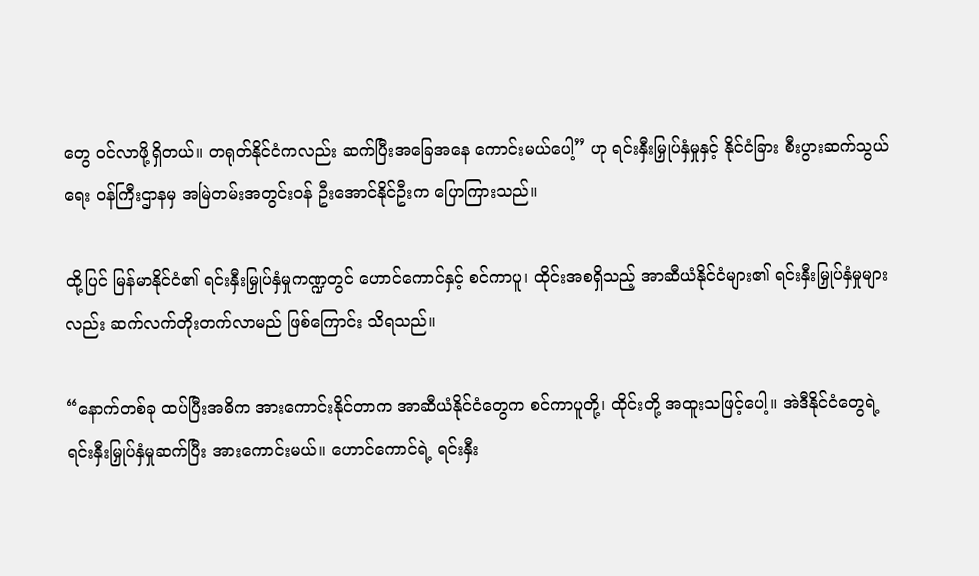တွေ ဝင်လာဖို့ရှိတယ်။ တရုတ်နိုင်ငံကလည်း ဆက်ပြီးအခြေအနေ ကောင်းမယ်ပေါ့” ဟု ရင်းနှီးမြှုပ်နှံမှုနှင့် နိုင်ငံခြား စီးပွားဆက်သွယ်ရေး ဝန်ကြီးဌာနမှ အမြဲတမ်းအတွင်းဝန် ဦးအောင်နိုင်ဦးက ပြောကြားသည်။

ထို့ပြင် မြန်မာနိုင်ငံ၏ ရင်းနှီးမြှုပ်နှံမှုကဏ္ဍတွင် ဟောင်ကောင်နှင့် စင်ကာပူ၊ ထိုင်းအစရှိသည့် အာဆီယံနိုင်ငံများ၏ ရင်းနှီးမြှုပ်နှံမှုများလည်း ဆက်လက်တိုးတက်လာမည် ဖြစ်ကြောင်း သိရသည်။

“နောက်တစ်ခု ထပ်ပြီးအဓိက အားကောင်းနိုင်တာက အာဆီယံနိုင်ငံတွေက စင်ကာပူတို့၊ ထိုင်းတို့ အထူးသဖြင့်ပေါ့။ အဲဒီနိုင်ငံတွေရဲ့ ရင်းနှီးမြှုပ်နှံမှုဆက်ပြီး အားကောင်းမယ်။ ဟောင်ကောင်ရဲ့ ရင်းနှီး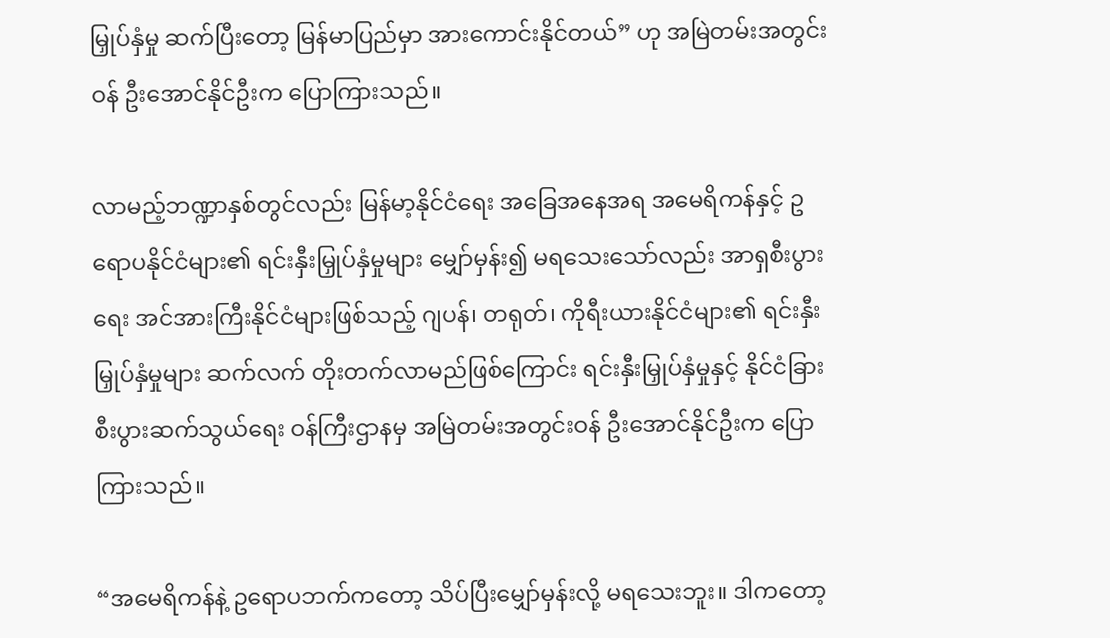မြှုပ်နှံမှု ဆက်ပြီးတော့ မြန်မာပြည်မှာ အားကောင်းနိုင်တယ်” ဟု အမြဲတမ်းအတွင်းဝန် ဦးအောင်နိုင်ဦးက ပြောကြားသည်။

လာမည့်ဘဏ္ဍာနှစ်တွင်လည်း မြန်မာ့နိုင်ငံရေး အခြေအနေအရ အမေရိကန်နှင့် ဥရောပနိုင်ငံများ၏ ရင်းနှီးမြှုပ်နှံမှုများ မျှော်မှန်း၍ မရသေးသော်လည်း အာရှစီးပွားရေး အင်အားကြီးနိုင်ငံများဖြစ်သည့် ဂျပန်၊ တရုတ်၊ ကိုရီးယားနိုင်ငံများ၏ ရင်းနှီးမြှုပ်နှံမှုများ ဆက်လက် တိုးတက်လာမည်ဖြစ်ကြောင်း ရင်းနှီးမြှုပ်နှံမှုနှင့် နိုင်ငံခြား စီးပွားဆက်သွယ်ရေး ဝန်ကြီးဌာနမှ အမြဲတမ်းအတွင်းဝန် ဦးအောင်နိုင်ဦးက ပြောကြားသည်။

“အမေရိကန်နဲ့ ဥရောပဘက်ကတော့ သိပ်ပြီးမျှော်မှန်းလို့ မရသေးဘူး။ ဒါကတော့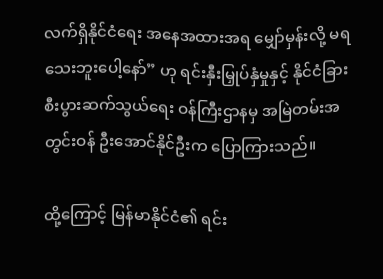လက်ရှိနိုင်ငံရေး အနေအထားအရ မျှော်မှန်းလို့ မရသေးဘူးပေါ့နော်” ဟု ရင်းနှီးမြှုပ်နှံမှုနှင့် နိုင်ငံခြား စီးပွားဆက်သွယ်ရေး ဝန်ကြီးဌာနမှ အမြဲတမ်းအတွင်းဝန် ဦးအောင်နိုင်ဦးက ပြောကြားသည်။

ထို့ကြောင့် မြန်မာနိုင်ငံ၏ ရင်း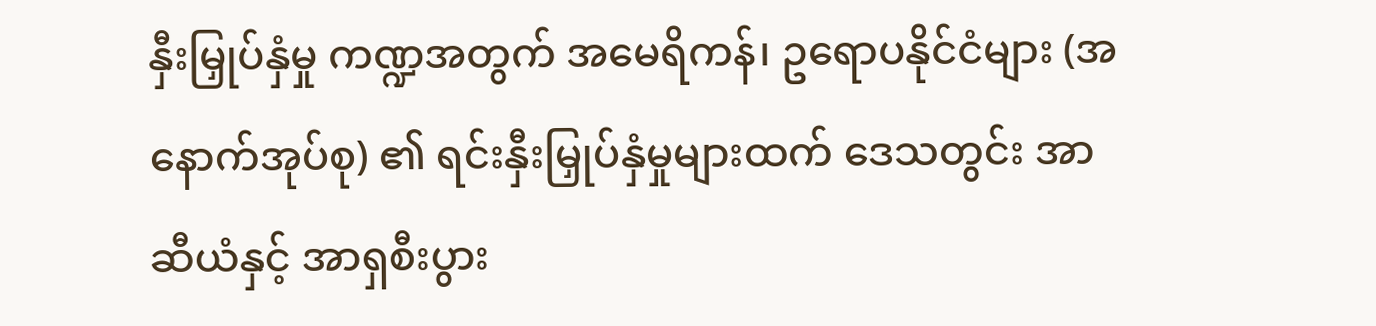နှီးမြှုပ်နှံမှု ကဏ္ဍအတွက် အမေရိကန်၊ ဥရောပနိုင်ငံများ (အနောက်အုပ်စု) ၏ ရင်းနှီးမြှုပ်နှံမှုများထက် ဒေသတွင်း အာဆီယံနှင့် အာရှစီးပွား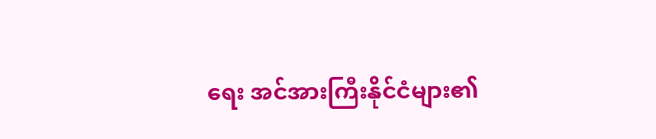ရေး အင်အားကြီးနိုင်ငံများ၏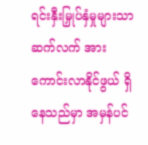ရင်းနှီးမြှုပ်နှံမှုများသာ ဆက်လက် အားကောင်းလာနိုင်ဖွယ် ရှိနေသည်မှာ အမှန်ပင်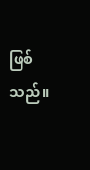ဖြစ်သည်။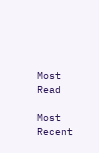Most Read

Most Recent